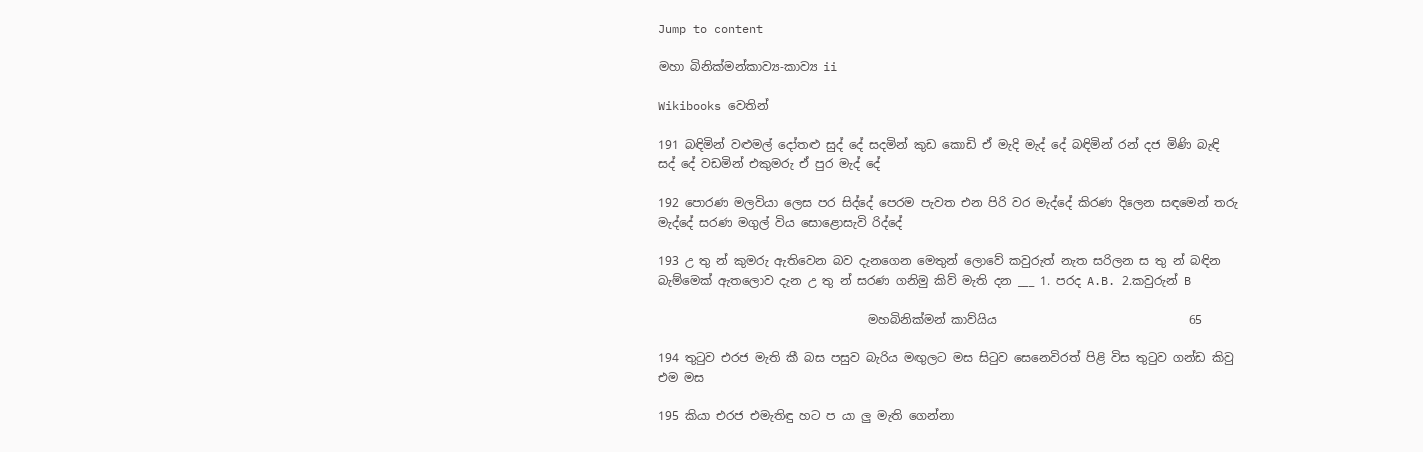Jump to content

මහා බිනික්මන්කාව්‍ය-කාව්‍ය ii

Wikibooks වෙතින්

191 බඳිමින් වළුමල් දෝතළු සුද් දේ සදමින් කුඩ කොඩි ඒ මැදි මැද් දේ බඳිමින් රන් දජ මිණි බැඳි සද් දේ වඩමින් එකුමරු ඒ පුර මැද් දේ

192 පොරණ මලවියා ලෙස පර සිද්දේ පෙරම පැවත එන පිරි වර මැද්දේ කිරණ දිලෙන සඳමෙන් තරු මැද්දේ සරණ මගුල් විය සොළොසැවි රිද්දේ

193 උ තු න් කුමරු ඇතිවෙන බව දැනගෙන මෙතුන් ලොවේ කවුරුත් නැත සරිලන ස තු න් බඳින බැම්මෙක් ඇතලොව දැන උ තු න් සරණ ගනිමු කිව් මැති දන ___ 1. පරද A.B. 2.කවුරුන් B

                                   මහබිනික්මන් කාව්යිය                                65

194 තුටුව එරජ මැති කී බස පසුව බැරිය මඟුලට මස සිටුව සෙනෙවිරත් පිළි විස තුටුව ගන්ඩ කිවු එම මස

195 කියා එරජ එමැතිඳු හට ප යා ලු මැති ගෙන්නා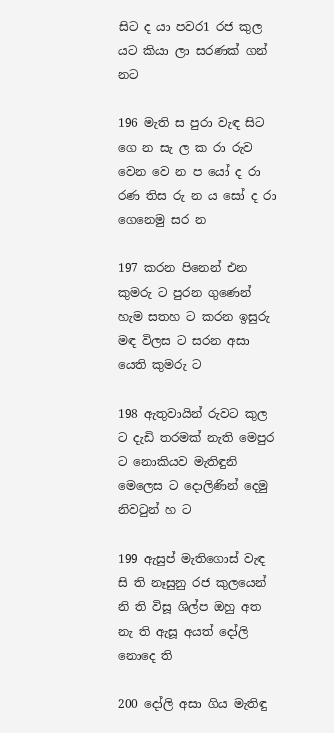සිට ද යා පවර1 රජ කුල යට කියා ලා සරණක් ගන් නට

196 මැති ස පුරා වැඳ සිට ගෙ න සැ ල ක රා රුව වෙන වෙ න ප යෝ ද රා රණ තිස රු න ය සෝ ද රා ගෙනෙමු සර න

197 කරන පිනෙන් එන කුමරු ට පුරන ගුණෙන් හැම සතහ ට කරන ඉසුරු මඳ විලස ට සරන අසා යෙති කුමරු ට

198 ඇතුවායින් රුවට කුල ට දැඩි තරමක් නැති මෙපුර ට නොකියව මැතිඳුනි මෙලෙස ට දොලිණින් දෙමු නිවටුන් හ ට

199 ඇසුප් මැතිගොස් වැඳ සි ති නෑසුනු රජ කුලයෙන් නි ති විසූ ශිල්ප ඔහු අත නැ ති ඇසූ අයත් දෝලි නොදෙ ති

200 දෝලි අසා ගිය මැතිඳු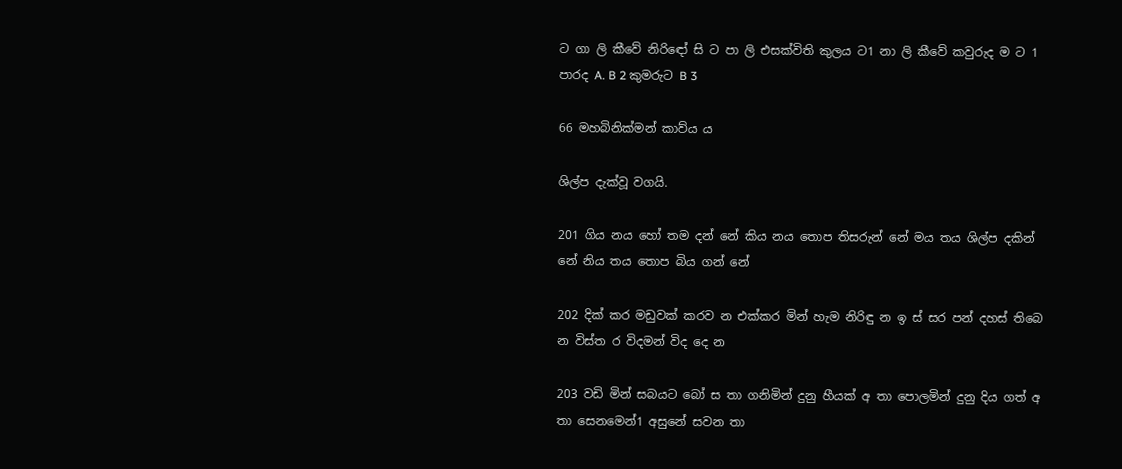ට ගා ලි කීවේ නිරි‍ඳෝ සි ට පා ලි එසක්විති කුලය ට1 නා ලි කීවේ කවුරුද ම ට 1 පාරද A. B 2 කුමරුට B 3

66 මහබිනික්මන් කාව්ය ය

ශිල්ප දැක්වූ වගයි.

201 ගිය නය හෝ තම දන් නේ කිය නය තොප තිසරුන් නේ මය තය ශිල්ප දකින් නේ නිය තය තොප බිය ගන් නේ

202 දික් කර මඩුවක් කරව න එක්කර මින් හැම නිරිඳු න ඉ ස් සර පන් දහස් තිබෙ න විස්ත ර විදමන් විද දෙ න

203 වඩි මින් සබයට බෝ ස තා ගනිමින් දුනු හීයක් අ තා පොලමින් දුනු දිය ගත් අ තා සෙනමෙන්1 අසුනේ සවන තා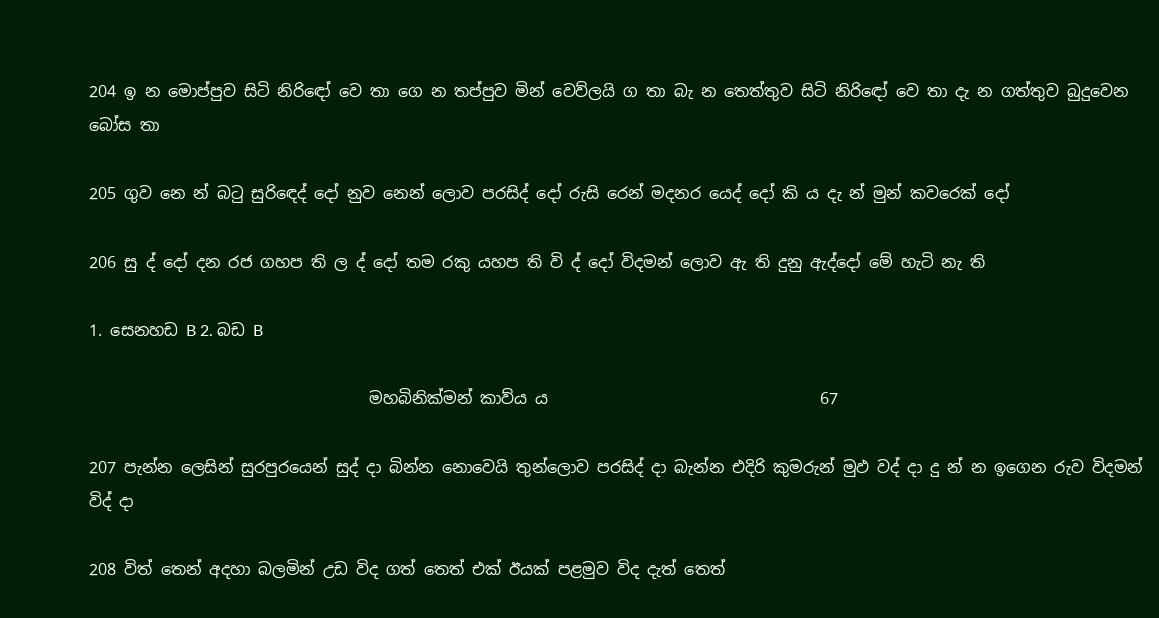204 ඉ න මොප්පුව සිටි නිරි‍ඳෝ‍ වෙ තා ගෙ න තප්පුව මින් වෙව්ලයි ග තා බැ න තෙත්තුව සිටි නිරි‍ඳෝ වෙ තා දැ න ගත්තුව බුදුවෙන බෝස තා

205 ගුව නෙ න් බටු සුරිඳෙද් දෝ නුව නෙන් ලොව පරසිද් දෝ රුසි රෙන් මදනර යෙද් දෝ කි ය දැ න් මුන් කවරෙක් දෝ

206 සු ද් දෝ දන රජ ගහප ති ල ද් දෝ තම රකු යහප ති වි ද් දෝ විදමන් ලොව ඇ ති දුනු ඇද්දෝ මේ හැටි නැ ති

1. සෙනහඩ B 2. බඩ B

                                   මහබිනික්මන් කාව්ය ය                                  67

207 පැන්න ලෙසින් සුරපු‍රයෙන් සුද් දා බින්න නොවෙයි තුන්ලොව පරසිද් දා බැන්න එදිරි කුමරුන් මුඵ වද් දා දු න් න ඉගෙන රුව විදමන් විද් දා

208 විත් තෙන් අදහා බලමින් උඩ විද ගත් තෙත් එක් ඊයක් පළමුව විද දැත් තෙත්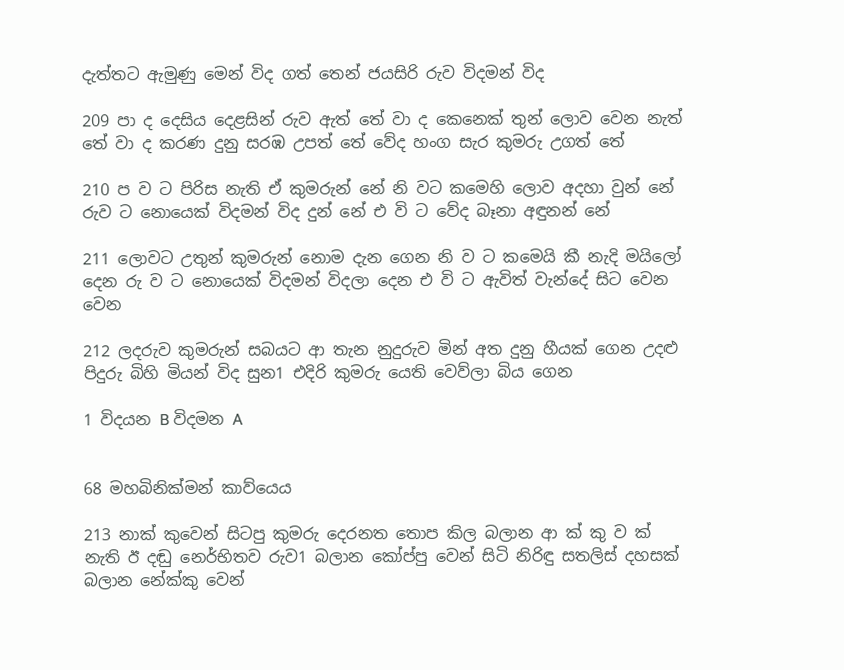දැත්තට ඇමුණු මෙන් විද ගත් තෙන් ජයසිරි රුව විදමන් විද

209 පා ද දෙසිය දෙළසින් රුව ඇත් තේ වා ද කෙනෙක් තුන් ලොව වෙන ‍නැත් තේ වා ද කරණ දුනු සරඹ උපත් තේ වේද හංග සැර කුමරු උගත් තේ

210 ප ව ට පිරිස නැති ඒ කුමරුන් නේ නි වට කමෙහි ලොව අදහා වුන් නේ රුව ට නොයෙක් විදමන් විද දුන් නේ එ වි ට වේද බෑනා අඳුනන් නේ

211 ලොවට උතුන් කුමරුන් නොම දැන ගෙන නි ව ට කමෙයි කී නැදි මයිලෝ දෙන රු ව ට නොයෙක් විදමන් විදලා දෙන එ වි ට ඇවිත් වැන්දේ සිට වෙන වෙන

212 ලදරුව කුමරුන් සබයට ආ තැන නුදුරුව මින් අත දුනු හීයක් ගෙන උදළු පිදුරු බිහි මියන් විද සුන1 එදිරි කුමරු යෙති වෙව්ලා බිය ගෙන

1 විදයන B විදමන A


68 මහබිනික්මන් කාව්යෙය

213 නාක් කුවෙන් සිටපු කුමරු දෙරනත තොප කිල බලාන ආ ක් කු ව ක් නැති ඊ දඬු නෙර්භිතව රුව1 බලාන කෝප්පු වෙන් සිටි නිරිඳු සතලිස් දහසක් බලාන නේක්කු වෙන්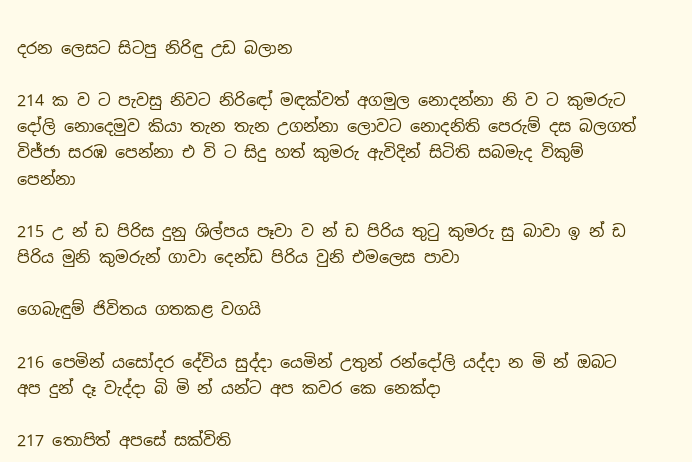දරන ලෙසට සිටපු නිරිඳු උඩ බලාන

214 ක ව ට පැවසු නිවට නිරි‍ඳෝ මඳක්වත් අගමුල නොදන්නා නි ව ට කුමරුට දෝලි නොදෙමුව කියා තැන තැන උගන්නා ලොවට නොදනිති පෙරුම් දස බලගත් විජ්ජා සරඹ පෙන්නා එ වි ට සිදු හත් කුමරු ඇවිදින් සිටිති සබමැද විකුම් පෙන්නා

215 උ න් ඩ පිරිස දුනු ශිල්පය පෑවා ව න් ඩ පිරිය තුටු කුමරු සු බාවා ඉ න් ඩ පිරිය මුනි කුමරුන් ගාවා දෙන්ඩ පිරිය වුනි එමලෙස පාවා

ගෙබැඳුම් ජිවිතය ගතකළ වගයි

216 පෙමින් යසෝදර දේවිය සුද්දා යෙමින් උතුන් රන්දෝලි යද්දා න මි න් ඔබට අප දුන් දෑ වැද්දා බි මි න් යන්ට අප කවර කෙ නෙක්දා

217 තොපිත් අපසේ සක්විති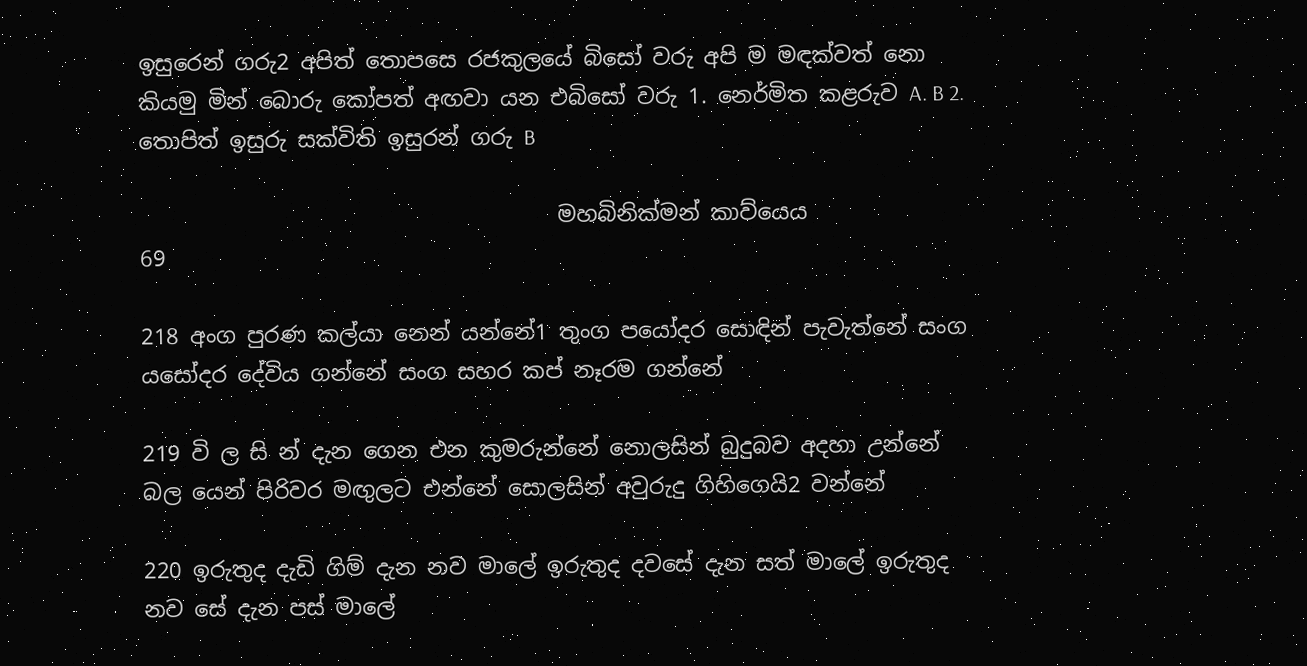ඉසුරෙන් ගරු2 අපිත් තොපසෙ රජකුලයේ බිසෝ වරු අපි ම මඳක්වත් නො කියමු මින් බොරු කෝපත් අඟවා යන එබිසෝ වරු 1. නෙර්මිත කළරුව A. B 2. තොපිත් ඉසුරු සක්විති ඉසුරන් ගරු B

                                      මහබිනික්මන් කාව්යෙය                          69

218 අංග පුරණ කල්යා නෙන් යන්නේ1 තුංග පයෝදර සොඳින් පැවැත්නේ සංග යසෝදර දේවිය ගන්නේ සංග සහර කප් නෑරම ගන්නේ

219 වි ල සි න් දැන ගෙන එන කුමරුන්නේ නොලසින් බුදුබව අදහා උන්නේ බල යෙන් පිරිවර මඟුලට එන්නේ සොලසින් අවුරුදු ගිහිගෙයි2 වන්නේ

220 ඉරුතුද දැඩි ගිම් දැන නව මාලේ ඉරුතුද දවසේ දැන සත් මාලේ ඉරුතුද නව සේ දැන පස් ‍මාලේ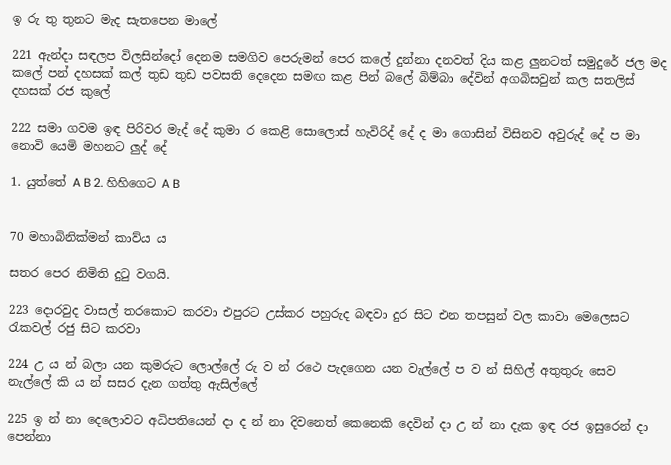ඉ රු තු තුනට මැද සැතපෙන මාලේ

221 ඇන්දා සඳලප විලසින්දෝ දෙනම සමගිව පෙරුමන් පෙර කලේ දුන්නා දනවත් දිය කළ ලුනටත් සමුදුරේ ජල මද කලේ පන් දහසක් කල් තුඩ තුඩ පවසති දෙදෙන සමඟ කළ පින් බලේ බිම්බා දේවින් අගබිසවුන් කල සතලිස් දහසක් රජ කුලේ

222 සමා ගවම ඉඳ පිරිවර මැද් දේ කුමා ර කෙළි සොලොස් හැවිරිද් දේ ද මා ගොසින් විසිනව අවුරුද් දේ ප මා නොවි යෙමි මහනට ලුද් දේ

1. යුත්තේ A B 2. හිහිගෙට A B


70 මහාබිනික්මන් කාව්ය ය

සතර පෙර නිමිති දුටු වගයි.

223 දොරවුද වාසල් තරකොට කරවා එපුරට උස්කර පහුරුද බඳවා දුර සිට එන තපසුන් වල කාවා මෙලෙසට රැකවල් රජු සිට කරවා

224 උ ය න් බලා යන කුමරුට ලොල්ලේ රු ව න් රථෙ පැදගෙන යන වැල්ලේ ප ව න් සිහිල් අතුතුරු සෙව නැල්ලේ කි ය න් සසර දැන ගත්තු ඇසිල්ලේ

225 ඉ න් නා දෙලොවට අධිපතියෙන් දා ද න් නා දිවනෙත් කෙනෙකි දෙවින් දා උ න් නා දැක ඉඳ රජ ඉසුරෙන් දා පෙන්නා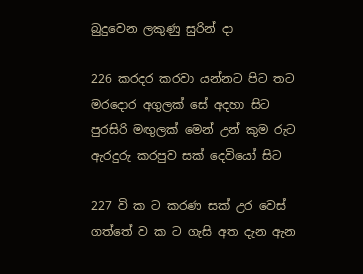බුදුවෙන ලකුණු සුරින් දා

226 කරදර කරවා යන්නට පිට තට මරදොර අගුලක් සේ අදහා සිට පුරසිරි මඟුලක් මෙන් උන් කුම රුට ඇරදුරු කරපුව සක් දෙවියෝ සිට

227 වි ක ට කරණ සක් උර වෙස් ගත්තේ ව ක ට ගැසි අත දැන ඇන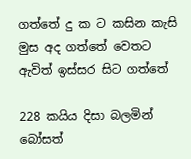ගත්තේ දු ක ට කසින කැසි මුස අද ගත්තේ වෙතට ඇවිත් ඉස්සර සිට ගත්තේ

228 කයිය දිසා බලමින් බෝසත්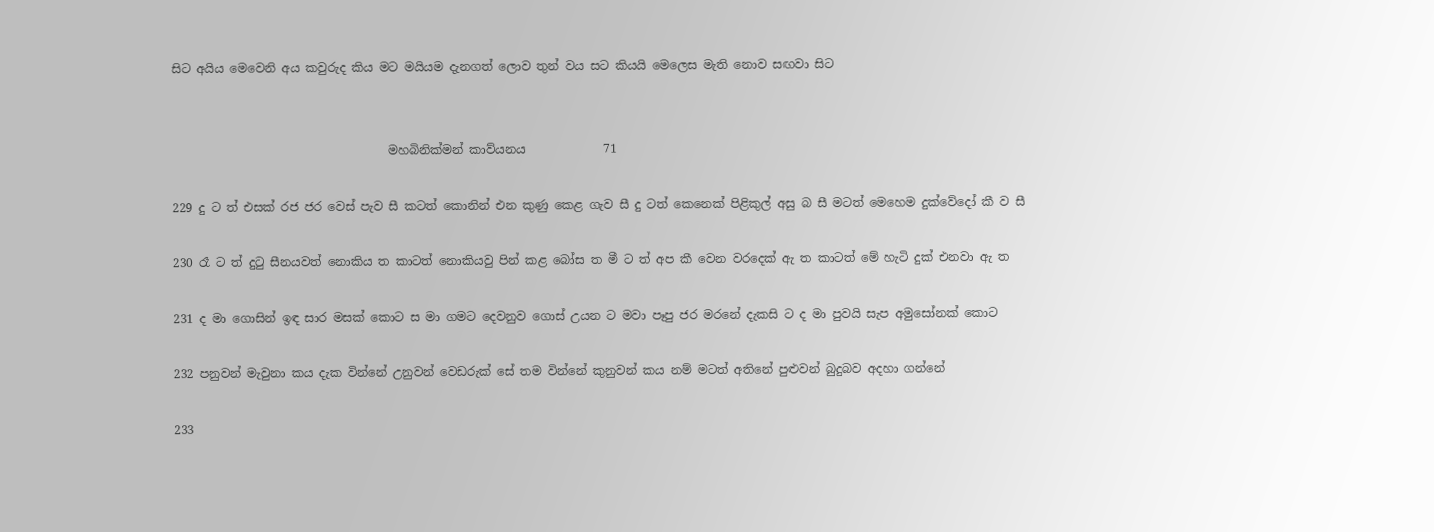සිට අයිය මෙවෙනි අය කවුරුද කිය මට මයියම දැනගත් ලොව තුන් වය සට කියයි මෙලෙස මැති නොව සඟවා සිට


                                    මහබිනික්මන් කාව්යනය             71

229 දු ට ත් එසක් රජ ජර වෙස් පැව සී කටත් කොනින් එන කුණු‍ කෙළ ගැව සී දු ටත් කෙනෙක් පිළිකුල් අසු බ සී මටත් මෙහෙම දුක්වේදෝ කී ව සී

230 රෑ ට ත් දුටු සීනයවත් නොකිය ත කාටත් නොකියවු පින් කළ බෝස ත මී ට ත් අප කී වෙන වරදෙක් ඇ ත කාටත් මේ හැටි දුක් එනවා ඇ ත

231 ද මා ගොසින් ඉඳ සාර මසක් කොට ස මා ගමට දෙවනුව ගොස් උයන ට මවා පෑපු ජර මරනේ දැකසි ට ද මා පුවයි සැප අමුසෝනක් කොට

232 පනුවන් මැවුනා කය දැක වින්නේ උනුවන් වෙඩරුක් සේ තම වින්නේ කුනුවන් කය නම් මටත් අතිනේ පුළුවන් බුදුබව අදහා ගන්නේ

233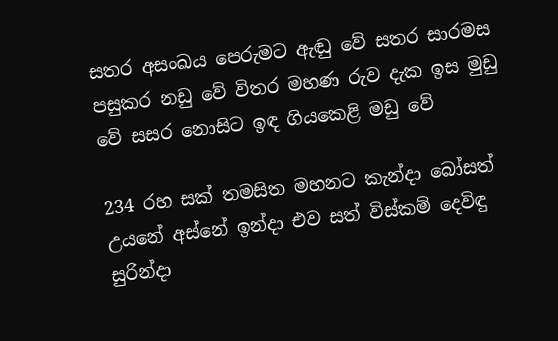සතර අසංඛය පෙරුමට ඇඬු වේ සතර සාරමස පසුකර නඩු වේ විතර මහණ රුව දැක ඉස මුඩු වේ සසර නොසිට ඉඳ ගියකෙළි මඩු වේ

234 රහ සක් තමසිත මහනට කැන්දා බෝසත් උයනේ අස්නේ ඉන්දා එව සත් විස්කම් දෙවිඳු සුරින්දා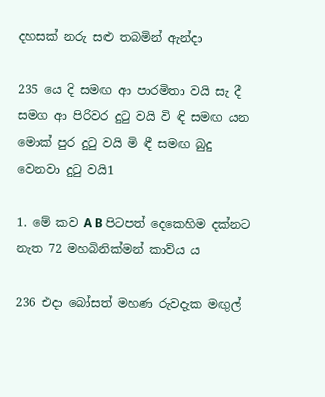දහසක් නරු සළු තබමින් ඇන්දා

235 යෙ දි සමඟ ආ පාරමිතා වයි සැ දී සමග ආ පිරිවර දුටු වයි වි ඳි සමඟ යන මොක් පුර දුටු වයි මි ඳී සමඟ බුදු වෙනවා දුටු වයි1

1. මේ කව A B පිටපත් දෙකෙහිම දක්නට නැත 72 මහබිනික්මන් කාව්ය ය

236 එදා බෝසත් මහණ රුවදැක මඟුල්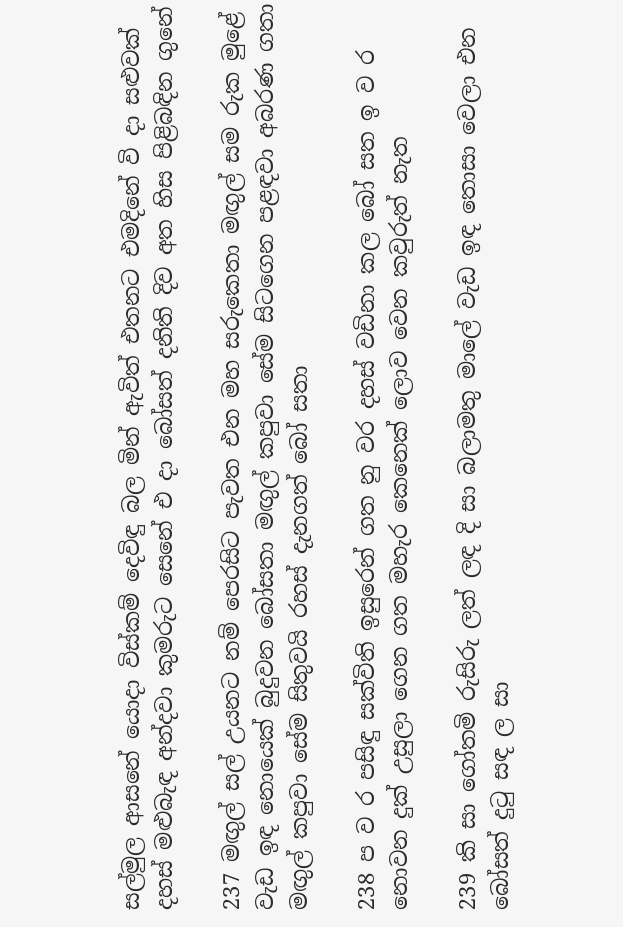සල්මුල ආසනේ යොදා විස්කම් දෙවිඳු බල මින් ඇවිත් එතනට එමදිනේ වි දා සළුවක් දහස් මළුබැඳ අන්දවා කුමරුට සෙනේ එ දා බෝසත් දනිති දිව අත හිස පිළිබඳින ගුනේ

237 මඟුල් සල් උයනට නම් පෙරසිට පැවත එන මහ සරුකෙතා මඟුල් සම රුක මුළේ වැඩ ඉඳ නොයෙක් බුදුවන බෝසතා මඟුල් කපුවා සේම සිටගෙන පළඳවා අබරණ ගතා මඟුල් කපුවා සේම සිතුවයි රහස් දැනගත් බෝ සතා

238 ප ව ර පසිඳු සක්විති ඉසුරෙන් ගත නු වර දහස් වඩිනා කල බෝ සත ඉ ව ර නොවන දුක් උසුලා ගෙන ගත මහැර කෙනෙක් ලොව වෙන කවුරුත් නැත

239 කි සා ගෝතමි රුසිරු ලත් ලඳ දි සා බලාමතු මාලේ වැඩ ඉඳ තොසා වෙලා එන බෝසත් දුටු සඳ ල සා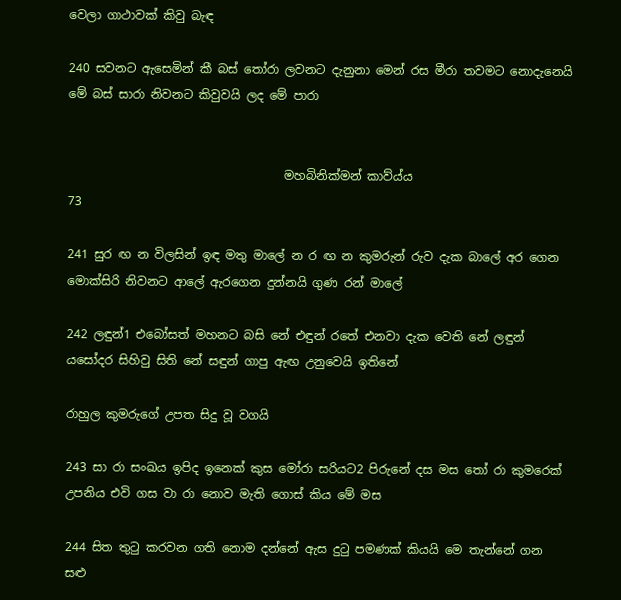වෙලා ගාථාවක් කිවු බැඳ

240 සවනට ඇසෙමින් කී බස් තෝරා ලවනට දැනුනා මෙන් රස මීරා තවමට නොදැනෙයි මේ බස් සාරා නිවනට කිවුවයි ලද මේ පාරා


                                    මහබිනික්මන් කාව්ය්ය                              73

241 සුර ඟ න විලසින් ඉඳ මතු මාලේ න ර ඟ න කුමරුන් රුව දැක බාලේ අර ගෙන මොක්සිරි නිවනට ආලේ ඇරගෙන දුන්නයි ගුණ රන් මාලේ

242 ලඳුන්1 එබෝසත් මහනට බසි නේ එඳුන් රතේ එනවා දැක වෙති නේ ලඳුන් යසෝදර සිහිවු සිති නේ සඳුන් ගාපු ඇඟ උනුවෙයි ඉතිනේ

රාහුල කුමරුගේ උපත සිදු වූ වගයි

243 සා රා සංඛය ඉපිද ඉනෙක් කුස මෝරා සරියට2 පිරුනේ දස මස තෝ රා කුමරෙක් උපනිය එවි ගස වා රා නොව මැති ගොස් කිය මේ මස

244 සිත තුටු කරවන ගති නොම දන්නේ ඇස දුටු පමණක් කියයි මෙ තැන්නේ ගන සළු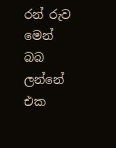රන් රුව මෙන් බබ ලන්නේ එක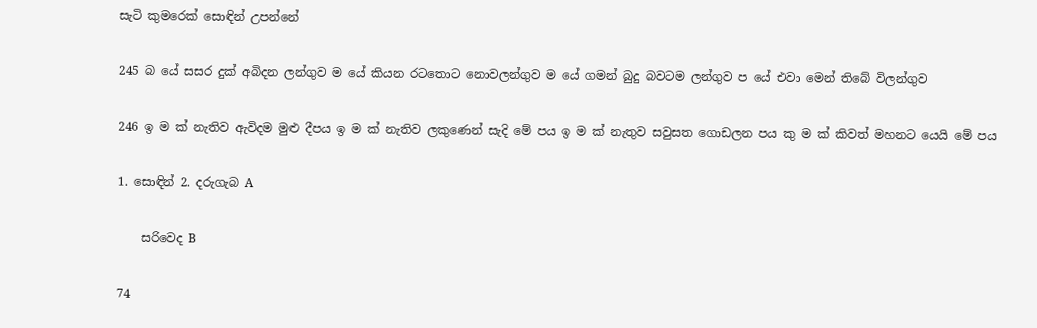සැටි කුමරෙක් සොඳින් උපන්නේ

245 බ යේ සසර දුක් අබිදන ලන්ගුව ම යේ කියන රටතොට නොවලන්ගුව ම යේ ගමන් බුදු බවටම ලන්ගුව ප යේ එවා මෙන් තිබේ විලන්ගුව

246 ඉ ම ක් නැතිව ඇවිදම මුළු දීපය ඉ ම ක් නැතිව ලකුණෙන් සැදි මේ පය ඉ ම ක් නැතුව සවුසත ගොඩලන පය කු ම ක් කිවත් මහනට යෙයි මේ පය

1. සොඳින් 2. දරුගැබ A

    සරිවෙද B

74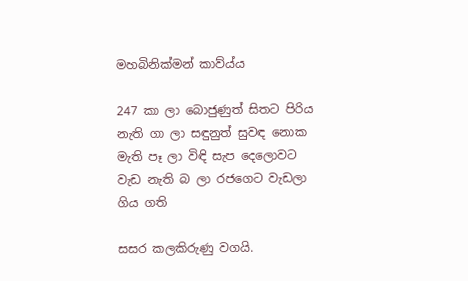මහබිනික්මන් කාව්ය්ය

247 කා ලා බොජුණුත් සිතට පිරිය නැති ගා ලා සඳුනුත් සුවඳ නොක මැති පෑ ලා විඳි සැප දෙලොවට වැඩ නැති බ ලා රජගෙට වැඩලා ගිය ගති

සසර කලකිරුණු වගයි.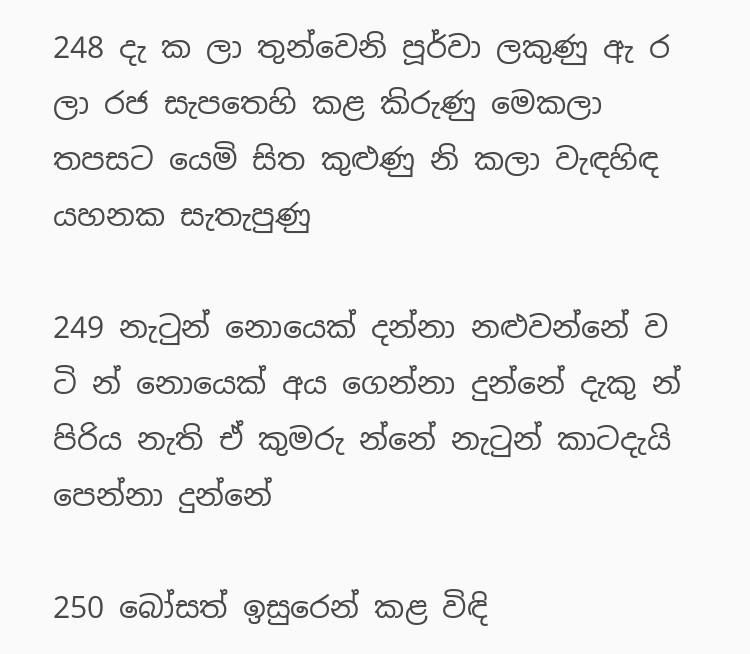248 දැ ක ලා තුන්වෙනි පූර්වා ලකුණු ඇ ර ලා රජ සැපතෙහි කළ කිරුණු මෙකලා තපසට යෙමි සිත කුළුණු නි කලා වැඳහිඳ යහනක සැතැපුණු

249 නැටුන් නොයෙක් දන්නා නළුවන්නේ ව ටි න් නොයෙක් අය ගෙන්නා දුන්නේ දැකු න් පිරිය නැති ඒ කුමරු න්නේ නැටුන් කාටදැයි පෙන්නා දුන්නේ

250 බෝසත් ඉසුරෙන් කළ විඳි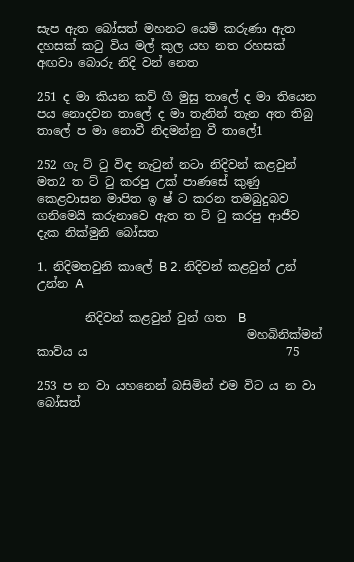සැප ඇත බෝසත් මහනට යෙමි කරුණා ඇත දහසක් කටු විය මල් කුල යහ නත රහසක් අඟවා බොරු නිදි වන් නෙත

251 ද මා කියන කව් ගී මුසු තාලේ ද මා තියෙන පය නොදවන තාලේ ද මා තැනින් තැන අත තිබු තාලේ ප මා නොවී නිදමන්නු වී තාලේ1

252 ගැ ට් ටු විඳ නැටුන් නටා නිදිවන් කළවුන් මත2 ත ට් ටු කරපු උක් පාණසේ කුණු කෙළවාසන මාපිත ඉ ෂ් ට කරන තමබුදුබව ගනිමෙයි කරුනාවෙ ඇත ත ට් ටු කරපු ආජීව දැක නික්මුනි බෝසත

1. නිදිමතවුනි කාලේ B 2. නිදිවන් කළවුන් උන් උන්න A

        නිදිවන් කළවුන් වුන් ගත  B
                                   මහබිනික්මන් කාව්ය ය                                 75

253 ප න වා යහනෙන් බසිමින් එම විට ය න වා බෝසත්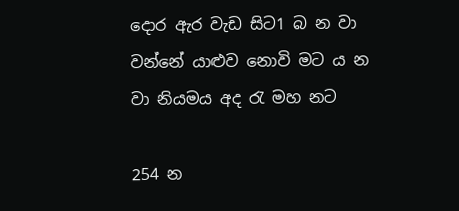දොර ඇර වැඩ සිට1 බ න වා වන්නේ යාළුව නොවි මට ය න වා නියමය අද රැ මහ නට

254 න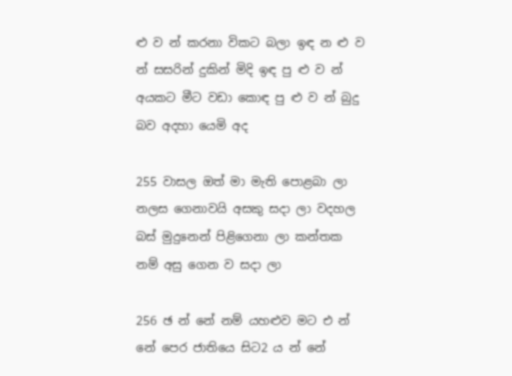ළු ව න් කරනා විකට බලා ඉඳ න ළු ව න් සසරින් දුකින් මිදි ඉඳ පු ළු ව න් අයකට මීට වඩා කොඳ පු ළු ව න් බුදු බව අදහා යෙමි අද

255 වාසල ඔත් මා මැති පොළබා ලා නලස ගෙනාවයි අසකු සදා ලා වදහල බස් මුදුනෙන් පිළිගෙනා ලා කන්තක නම් අසු ගෙන ව සදා ලා

256 ඡ න් නේ නම් යහළුව මට එ න් නේ පෙර ජාතියෙ සිට2 ය න් නේ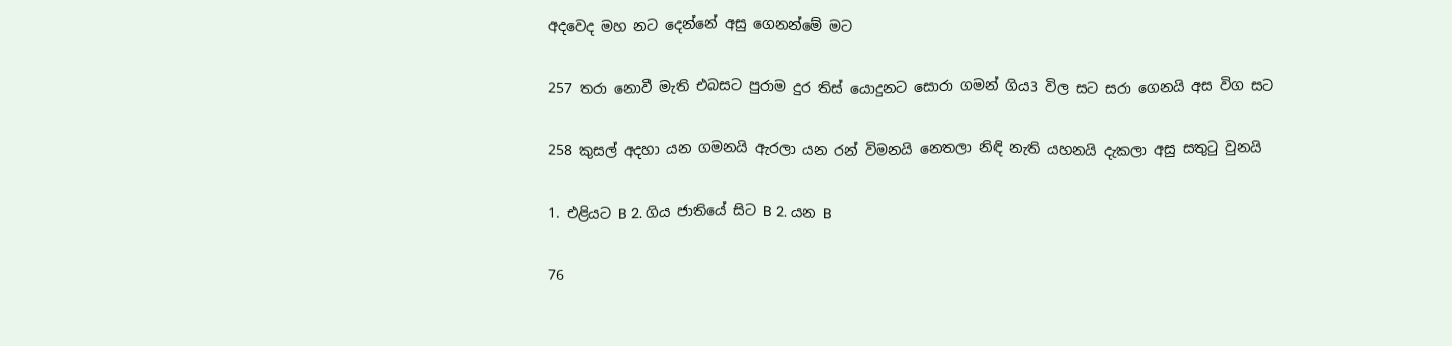අදවෙද මහ න‍ට දෙන්නේ අසු ගෙනන්මේ මට

257 තරා නොවී මැති එබසට පුරාම දුර තිස් යොදුනට සොරා ගමන් ගිය3 විල සට සරා ගෙනයි අස විග සට

258 කුසල් අදහා යන ගමනයි ඇරලා යන රන් විමනයි නෙතලා නිඳි නැති යහනයි දැකලා අසු සතුටු වුනයි

1. එළියට B 2. ගිය ජාතියේ සිට B 2. යන B

76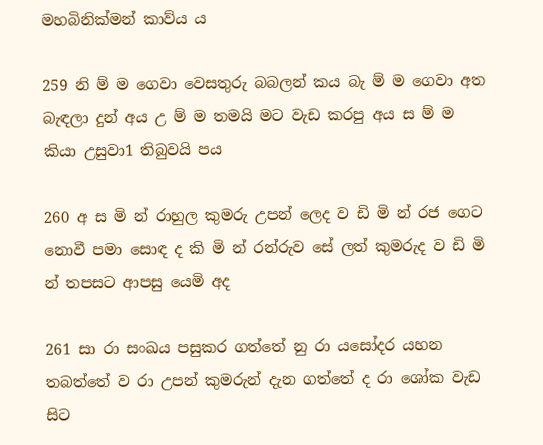මහබිනික්මන් කාව්ය ය

259 නි ම් ම ගෙවා වෙසතුරු බබලන් කය බැ ම් ම ගෙවා අත බැඳලා දුන් අය උ ම් ම තමයි මට වැඩ කරපු අය ස ම් ම කියා උසුවා1 තිබුවයි පය

260 අ ස මි න් රාහුල කුමරු උපන් ලෙද ව ඩි මි න් රජ ගෙට නොවී පමා සොඳ ද කි මි න් රන්රුව සේ ලත් කුමරුද ව ඩි මි න් තපසට ආපසු යෙමි අද

261 සා රා සංඛය පසුකර ගත්තේ නු රා යසෝදර යහන තබ‍ත්තේ ව රා උපන් කුමරුන් දැන ගත්තේ ද රා ශෝක වැඩ සිට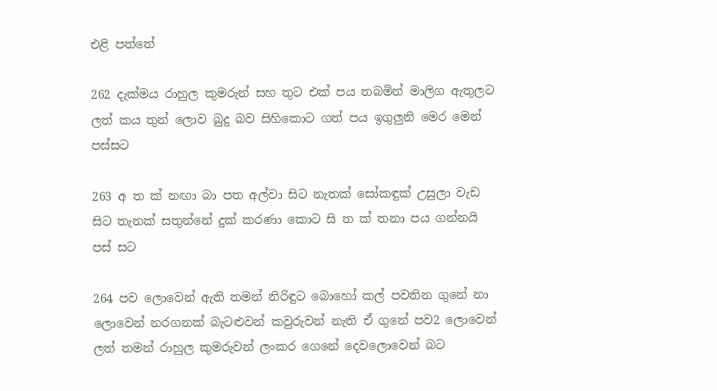එළි පත්තේ

262 දැක්මය රාහුල කුමරුන් සහ තුට එක් පය තබමින් මාලිග ඇතුලට ලත් කය තුන් ලොව බුදු බව සිහිකොට ගත් පය ඉගුලුනි මෙර මෙන් පස්සට

263 අ ත ක් නඟ‍ා බා පත අල්වා සිට නැතක් සෝකඳුක් උසුලා වැඩ සිට තැනක් සතුන්නේ දුක් කරණා කොට සි ත ක් තනා පය ගන්නයි පස් සට

264 පව ලොවෙන් ඇති තමන් නිරිඳුට බොහෝ කල් පවතින ගුනේ නා ලොවෙන් නරගනක් බැටළුවන් කවුරුවන් නැති ඒ ගුනේ පව2 ලොවෙන් ලත් තමන් රාහුල කුමරුවන් ලංකර ගෙනේ දෙවලොවෙන් බට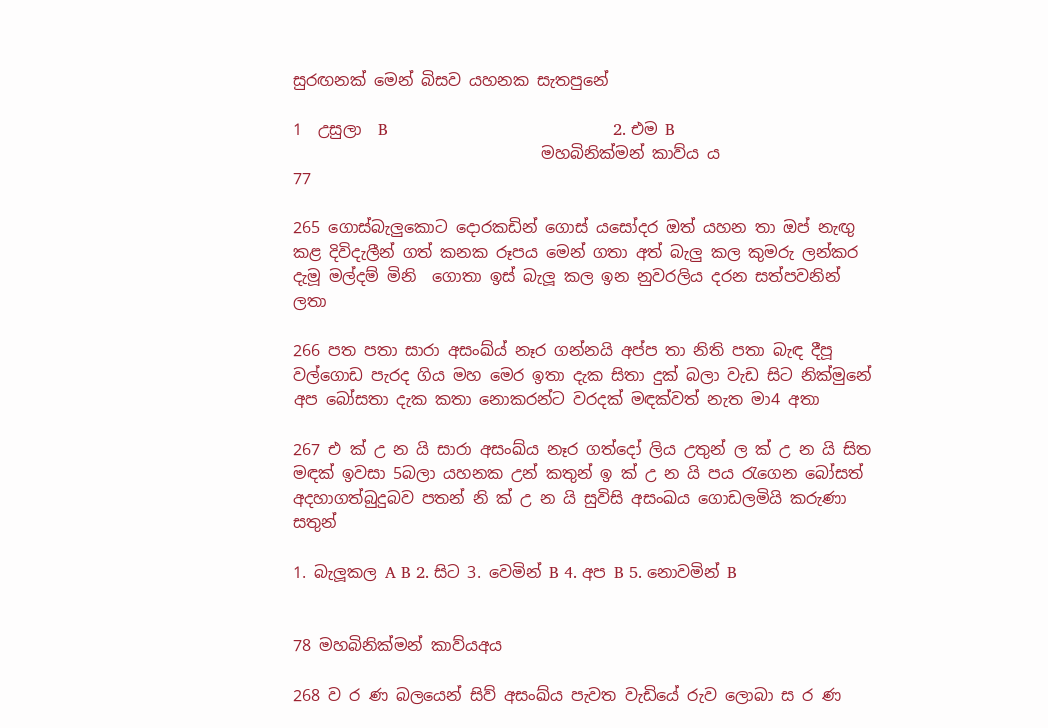සුරඟනක් මෙන් බිසව යහනක සැතපුනේ

1  උසුලා  B                                             2. එම B
                               මහබිනික්මන් කාව්ය ය                                     77

265 ගොස්බැලුකොට දොරකඩින් ගොස් යසෝදර ඔත් යහන තා ඔප් නැඟු කළ දිවිදැලීන් ගත් කනක රූපය මෙන් ගතා අත් බැලු කල කුමරු ලන්කර දැමූ මල්දම් මිනි ‍ ගොතා ඉස් බැලූ කල ඉන නුවරලිය දරන සත්පවනින් ලතා

266 පත පතා සාරා අසංඛ්ය් නෑර ගන්නයි අප්ප තා නිති පතා බැඳ දීපූ වල්ගොඩ පැරද ගිය මහ මෙර ඉතා දැක සිතා දුක් බලා වැඩ සිට නික්මුනේ අප බෝසතා දැක කතා නොකරන්ට වරදක් මඳක්වත් නැත මා4 අතා

267 එ ක් උ න යි සාරා අසංඛ්ය නෑර ගත්දෝ ලිය උතුන් ල ක් උ න යි සිත මඳක් ඉවසා 5බලා යහනක උන් කතුන් ඉ ක් උ න යි පය රැගෙන බෝසත් අදහාගත්බුදුබව පතන් නි ක් උ න යි සුවිසි අසංඛය ගොඩලමියි කරුණා සතුන්

1. බැලූකල A B 2. සිට 3. වෙමින් B 4. අප B 5. නොවමින් B


78 මහබිනික්මන් කාව්යඅය

268 ව ර ණ බලයෙන් සිව් අසංඛ්ය පැවත වැඩියේ රුව ලොබා ස ර ණ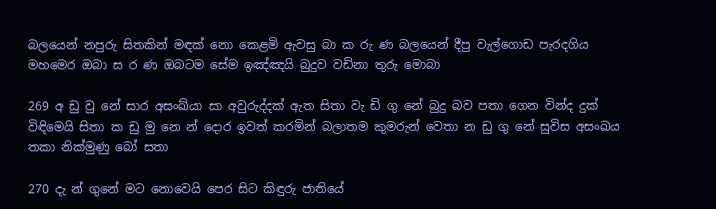බලයෙන් නපුරු සිතකින් මඳක් නො කෙළමි ඇවසු බා ක රු ණ බලයෙන් දීපු වැල්ගොඩ පැරදගිය මහමෙර ඔබා ස ර ණ ඔබටම සේම ඉඤ්ඤයි බුදුව වඩිනා තුරු මොබා

269 අ ඩු වු නේ සාර අසංඛ්යා සා අවුරුද්දක් ඇත සිතා වැ ඩි ගු නේ බුදු බව පතා ගෙන වින්ද දුක් විඳිමෙයි සිතා ක ඩු මු නෙ න් දොර ඉවත් කරමින් බලාතම කුමරුන් වෙතා න ඩු ගු නේ සුවිස අසංඛය තකා නික්මුණු බෝ සතා

270 දැ න් ගුනේ මට නොවෙයි ‍පෙර සිට කිඳුරු ජාතියේ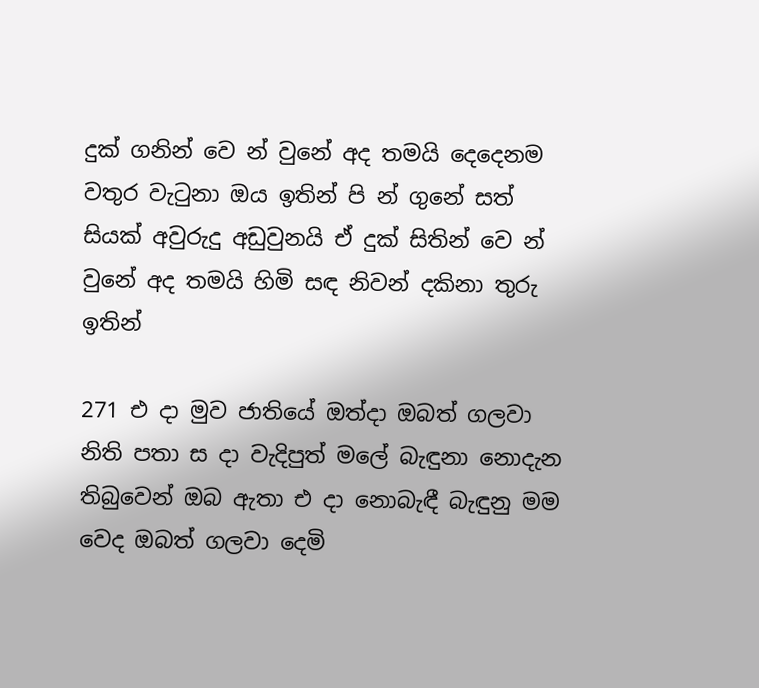දුක් ගනින් වෙ න් වුනේ අද තමයි දෙදෙනම වතුර වැටුනා ඔය ඉතින් පි න් ගුනේ සත් සියක් අවුරුදු අඩුවුනයි ඒ දුක් සිතින් වෙ න් වුනේ අද තමයි හිමි සඳ නිවන් දකිනා තුරු ඉතින්

271 එ දා මුව ජාතියේ ඔත්දා ඔබත් ගලවා නිති පතා ස දා වැදිපුත් මලේ බැඳුනා නොදැන තිබුවෙන් ඔබ ඇතා එ දා නොබැඳී බැඳුනු මම වෙද ඔබත් ගලවා දෙමි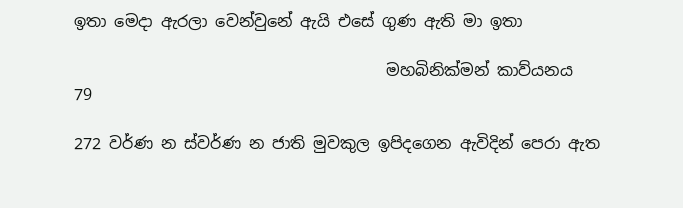ඉතා මෙදා ඇරලා වෙන්වුනේ ඇයි එසේ ගුණ ඇති මා ඉතා

                                       මහබිනික්මන් කාව්යනය      79

272 වර්ණ න ස්වර්ණ න ජාති මුවකුල ඉපිදගෙන ඇවිදින් පෙරා ඇත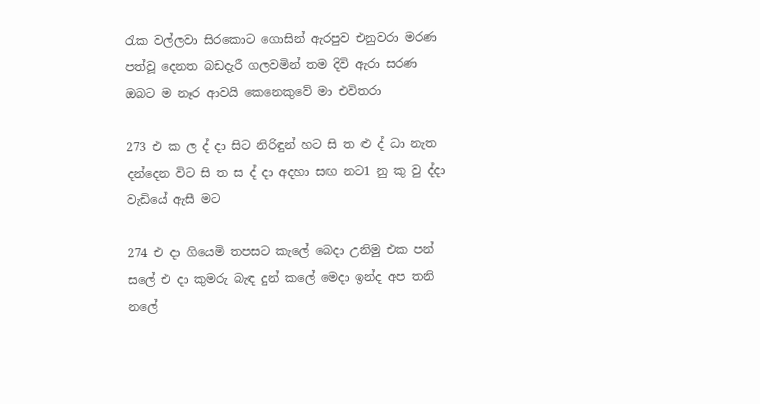රැක වල්ලවා සිරකොට ගොසින් ඇරපුව එනුවරා මරණ පත්වූ දෙනත බඩදැරී ගලවමින් තම දිවි ඇරා සරණ ඔබට ම නෑර ආවයි කෙනෙකුවේ මා එවිතරා

273 එ ක ල ද් දා සිට නිරිඳුන් හට සි ත ළු ද් ධා නැත දන්දෙන විට සි ත ස ද් දා අදහා සඟ නට1 නු කු වු ද්දා වැඩියේ ඇසී මට

274 එ දා ගියෙමි තපසට කැලේ බෙදා උනිමු එක පන් සලේ එ දා කුමරු බැඳ දුන් කලේ මෙදා ඉන්ද අප තනි නලේ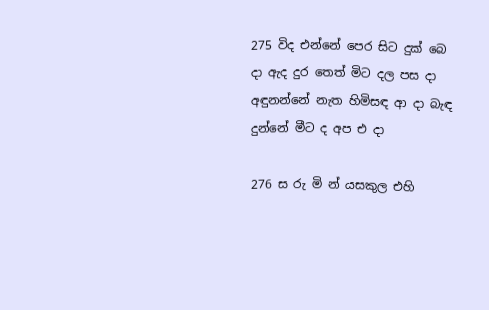275 විද එන්නේ පෙර සිට දුක් බෙ දා ඇද දුර තෙත් මිට දල පස දා අඳුනන්නේ නැත හිමිසඳ ආ දා බැඳ දුන්නේ මීට ද අප එ දා

276 ස රු මි න් යසකුල එහි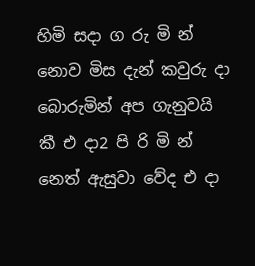හිමි සදා ග රු මි න් නොව මිස දැන් කවුරු දා බොරුමින් අප ගැනුවයි කී එ දා2 පි රි මි න් නෙත් ඇසුවා වේද එ දා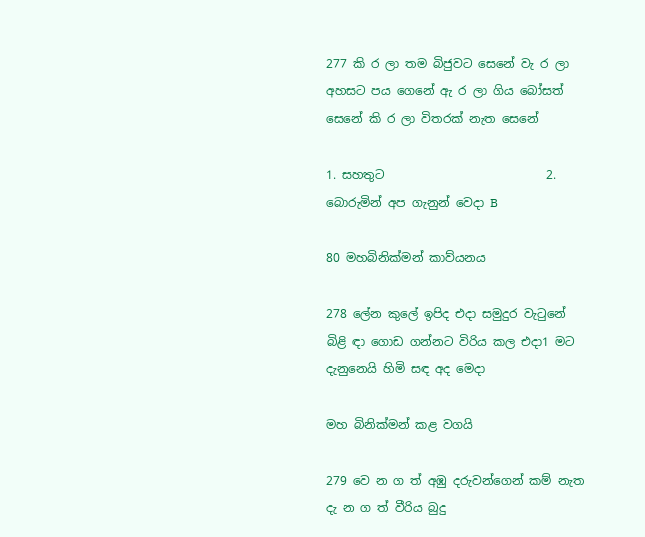277 කි ර ලා තම බිජුවට සෙනේ වැ ර ලා අහසට පය ගෙනේ ඇ ර ලා ගිය බෝසත් සෙනේ කි ර ලා විතරක් නැත සෙනේ

1. සහතුට                           2. බොරුමින් අප ගැනුන් වෙදා B

80 මහබිනික්මන් කාව්යනය

278 ලේන කුලේ ඉපිද එදා සමුදුර වැටුනේ බිළි ඳා ගොඩ ගන්නට විරිය කල එදා1 මට දැනුනෙයි හිමි සඳ අද මෙදා

මහ බිනික්මන් කළ වගයි

279 වෙ න ග ත් අඹු දරුවන්ගෙන් කම් නැත දැ න ග ත් වීරිය බුදු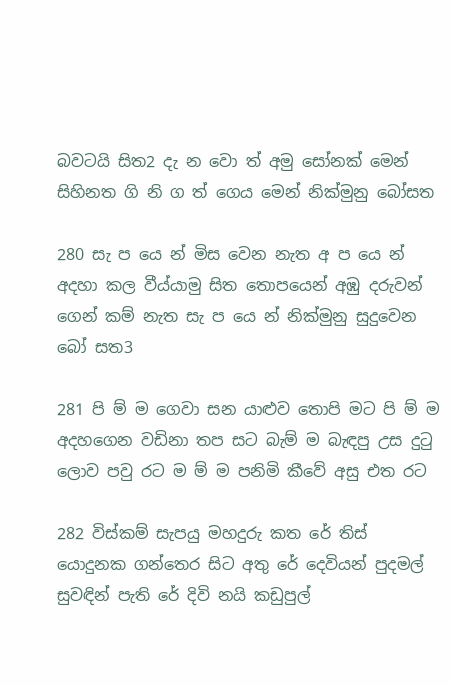බවටයි සිත2 දැ න වො ත් අමු සෝනක් මෙන් සිහිනත ගි නි ග ත් ගෙය මෙන් නික්මුනු බෝසත

280 සැ ප යෙ න් මිස වෙන නැත අ ප යෙ න් අදහා කල වීය්යාමු සිත තොපයෙන් අඹු දරුවන් ගෙන් කම් නැත සැ ප‍ යෙ න් නික්මුනු සුදුවෙන බෝ සත3

281 පි ම් ම ගෙවා සන යාළුව තොපි මට පි ම් ම අදහගෙන වඩිනා තප සට බැම් ම බැඳපු උස දුටු ලොව පවු රට ම ම් ම පනිමි කීවේ අසු එත රට

282 විස්කම් සැපයු මහදුරු කත රේ තිස් යොදුනක ‍ගන්තෙර සිට අතු රේ දෙවියන් පුදමල් සුවඳින් පැති රේ දිවි නයි කඩුපුල්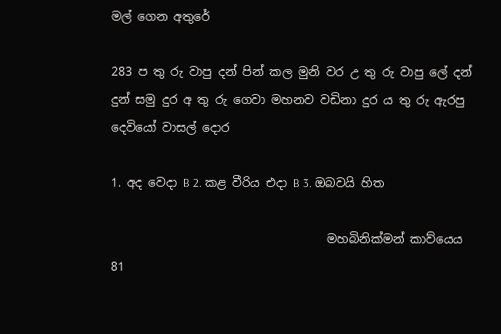මල් ගෙන අතුරේ

283 ප තු රු වාපු දන් පින් කල මුනි වර උ තු රු වාපු ලේ දන් දුන් සමු දුර අ තු රු ගෙවා මහනව වඩිනා දුර ය තු රු ‍ඇරපු දෙවියෝ වාසල් දොර

1. අද වෙදා B 2. කළ වීරිය එදා B 3. ඔබවයි හිත

                                    මහබිනික්මන් කාව්යෙය                                81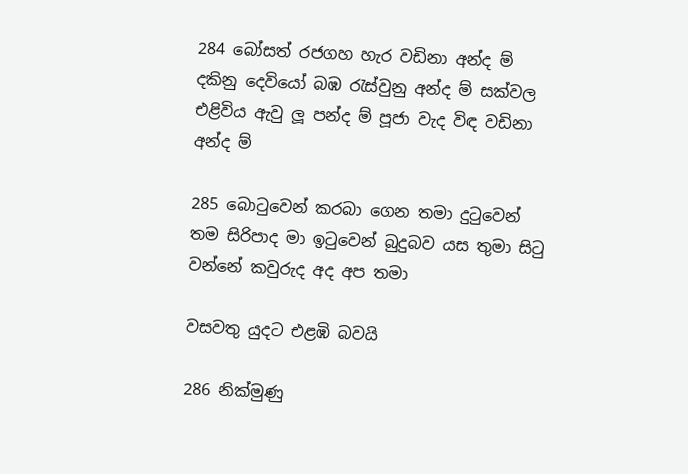284 බෝසත් රජගහ හැර වඩිනා අන්ද ම් දකිනු දෙවියෝ බඹ රැස්වුනු අන්ද ම් සක්වල එළිවිය ඇවු ලූ පන්ද ම් පූජා වැද විඳ වඩිනා අන්ද ම්

285 බොටුවෙන් කරබා ගෙන තමා දුටුවෙන් තම සිරිපාද මා ඉටුවෙන් බුදුබව යස තුමා සිටු වන්නේ කවුරුද අද අප තමා

වසවතු යුදට එළඹි බවයි

286 නික්මුණු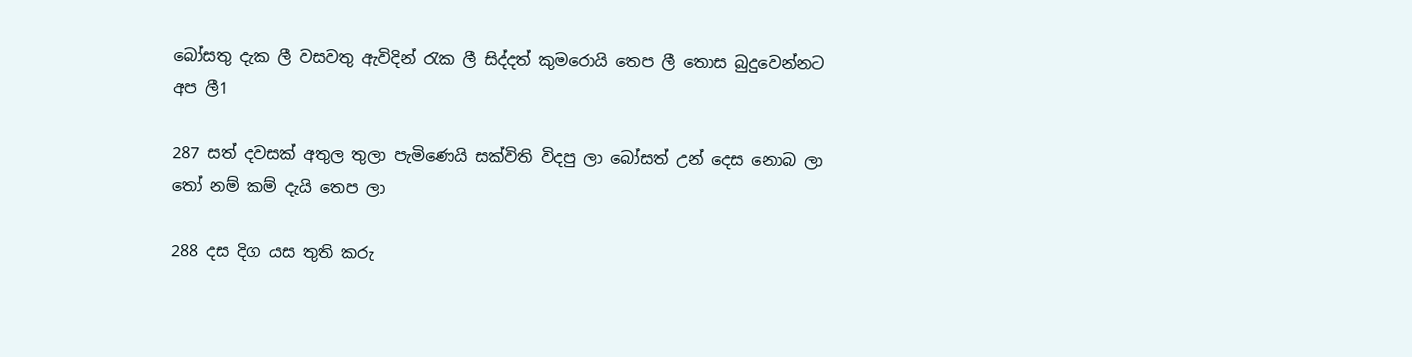බෝසතු දැක ලී වසවතු ඇවිදින් රැක ලී සිද්දත් කුමරොයි තෙප ලී තොස බුදුවෙන්නට අප ලී1

287 සත් දවසක් අතුල තුලා පැමිණෙයි සක්විති විදපු ලා බෝසත් උන් දෙස නොබ ලා තෝ නම් කම් දැයි තෙප ලා

288 දස දිග යස තුති කරු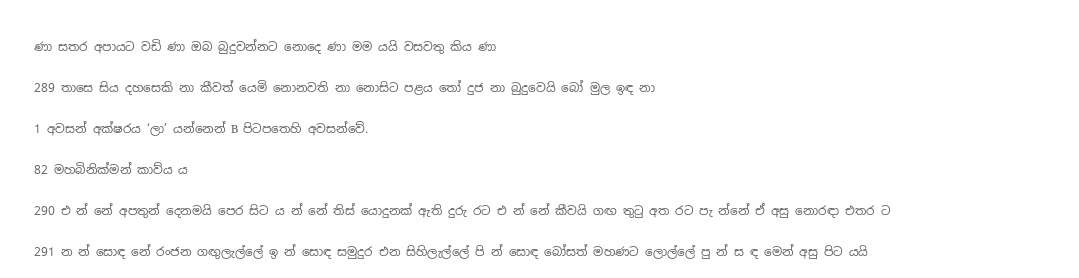ණා සතර අපායට වඩි ණා ඔබ බුදුවන්නට නොදෙ ණා මම යයි වසවතු කිය ණා

289 තාසෙ සිය දහසෙකි නා කීවත් යෙමි නොනවති නා නොසිට පළය තෝ දුජ නා බුදුවෙයි බෝ මුල ඉඳ නා

1 අවසන් අක්ෂරය ‘ලා’ යන්නෙන් B පිටපතෙහි අවසන්වේ.

82 මහබිනික්මන් කාව්ය ය

290 එ න් නේ අපතුන් දෙනමයි පෙර සිට ය න් නේ තිස් යොදුනක් ඇති දුරු රට එ න් නේ කීවයි ගඟ තුටු අත රට පැ න්නේ ඒ අසු නොරඳා එතර ට

291 න න් සොඳ නේ රංජන ගඟු‍ලැල්ලේ ඉ න් සොඳ සමුදුර එන සිහිලැල්ලේ පි න් සොඳ බෝසත් මහණට ලොල්ලේ පු න් ස ඳ මෙන් අසු පිට යයි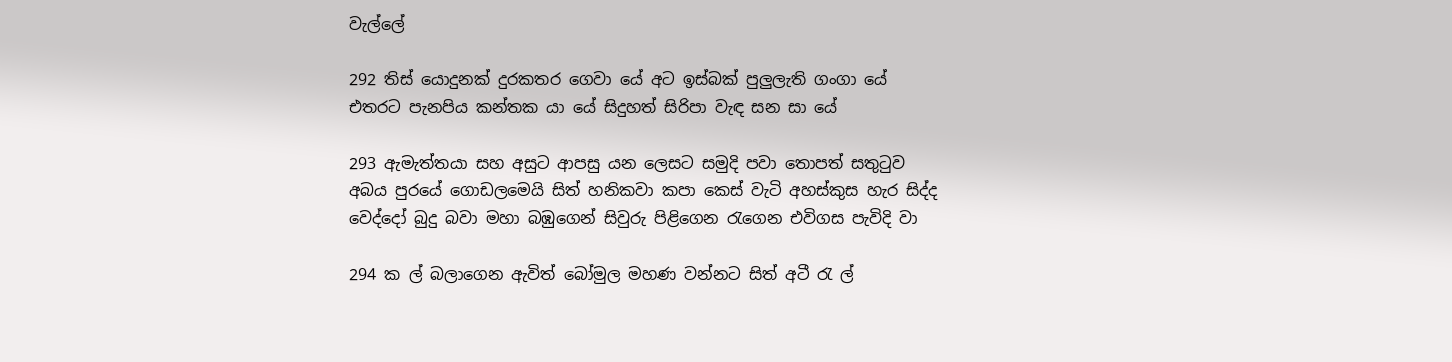වැල්ලේ

292 තිස් යොදුනක් දුරකතර ගෙවා යේ අට ඉස්බක් පුලුලැති ගංගා යේ එතරට පැනපිය කන්තක යා යේ සිදුහත් සිරිපා වැඳ සන සා යේ

293 ඇමැත්තයා සහ අසුට ආපසු යන ලෙසට සමුදි පවා තොපත් සතුටුව අබය පුරයේ ගොඩලමෙයි සිත් හනිකවා කපා කෙස් වැටි අහස්කුස හැර සිද්ද වෙද්දෝ බුදු බවා මහා බඹුගෙන් සිවුරු පිළිගෙන රැගෙන එවිගස පැවිදි වා

294 ක ල් බලාගෙන ඇවිත් බෝමුල මහණ වන්නට සිත් අටී රැ ල්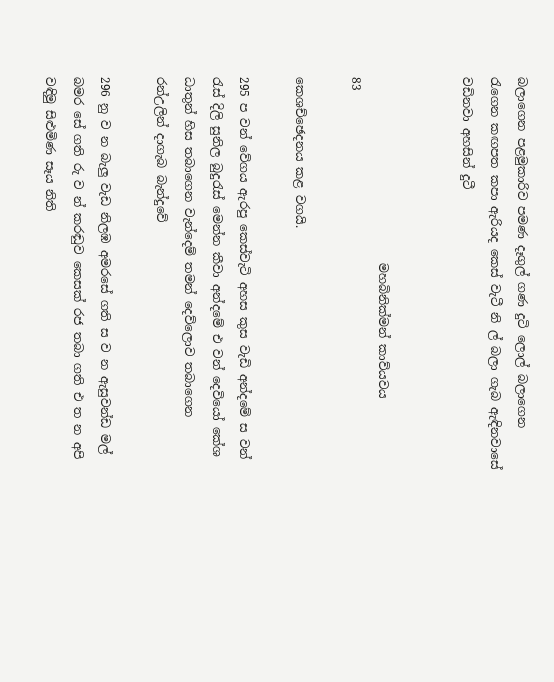බලාගෙන පළමුකාරිව පමණ දෑගුල් ගණ දුටි ලොල් බලාගෙන රැගෙන කඟපත කපා ඇරියද කෙස් වැටී නි ල් බලා ගැබ ඇඳිනවාසේ වඩිනවා අහසින් දුටී


                               මහබිනික්මන් කාව්යවය                                     83

කෙශච්ඡෙදනය කළ වගයි.

295 ප වන් වේගය ඇරපු කෙස්වැටි අහස කුස වැඩි අන්දමේ ස වන් රැස් දිලි සුනිල බුදුරැස් මෙන්න කීවා අන්දමේ එ වන් දෙවියෝ කේශ ධාතුන් හිස තබාගෙන වැන්ද‍ෙම් තමන් දෙව්ලොව තබාගෙන රන්උලින් දාගැබ බැන්දුවේ

296 නු ව න බැලු වැඩ නිලඹ අමරසේ ගති ස ව න ඇසුවන්ඩ මල් බමර සේ ගති රු ව න් කරඬුව කෙසක් රජ තබා ගති එ ත න අපි වඳිමු සිළුමිණ සෑය නිති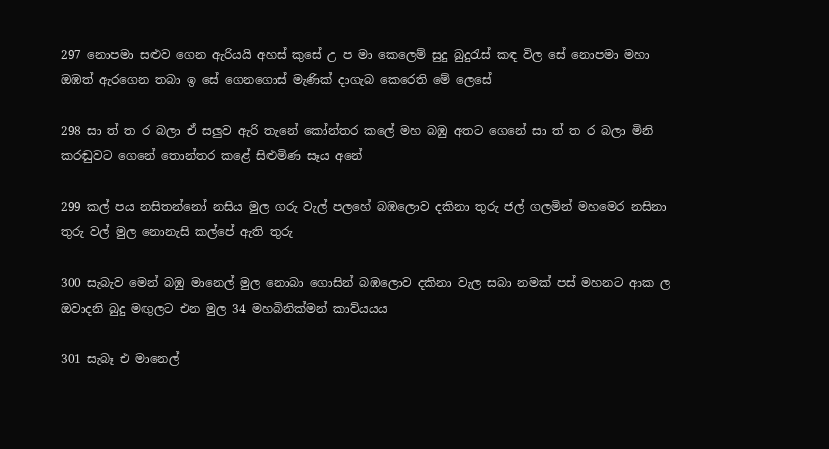297 නොපමා සළුව ගෙන ඇරියයි අහස් කුසේ උ ප මා කෙලෙම් සුදු බුදුරැස් කඳ විල සේ නොපමා මහා ඔඹත් ඇරගෙන තබා ඉ සේ ගෙනගොස් මැණික් දාගැබ කෙරෙති මේ ලෙසේ

298 සා ත් ත ර බලා ඒ සලුව ඇරි තැනේ කෝන්තර කලේ මහ බඹු අතට ගෙනේ සා ත් ත ර බලා මිනි කරඬුවට ගෙනේ තොන්තර කළේ සිළුමිණ සෑය අනේ

299 කල් පය නසිතන්නෝ නසිය මුල ගරු වැල් පලහේ බඹලොව දකිනා තුරු ජල් ගලමින් මහමෙර නසිනා තුරු වල් මුල නොනැසි කල්පේ ඇති තුරු

300 සැබැව මෙන් බඹු මානෙල් මුල නොබා ගොසින් බඹලොව දකිනා වැල සබා නමක් පස් මහනට ආක ල ඔවාදනි බුදු මඟුලට එන මුල 34 මහබිනික්මන් කාව්යයය

301 සැබෑ එ ම‍ානෙල්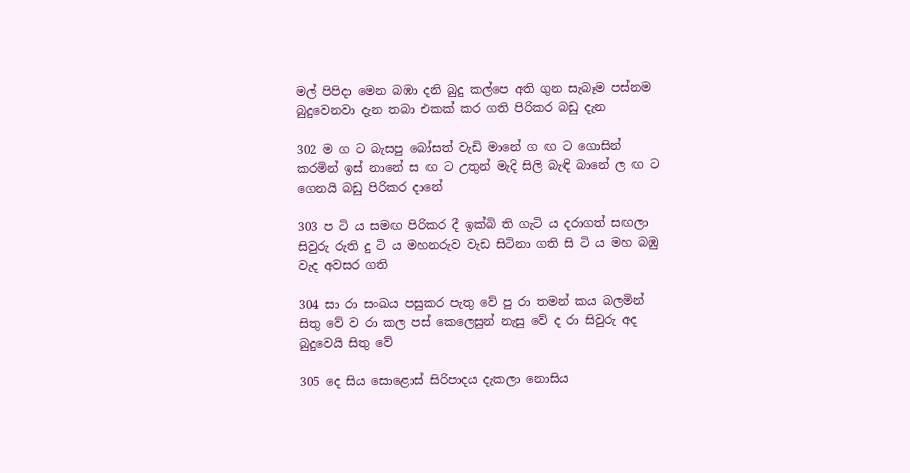මල් පිපිදා මෙන බඹා දනි බුදු කල්පෙ අති ගුන සැබෑම පස්නම බුදුවෙනවා දැන තබා එකක් කර ගති පිරිකර බඩු දැන

302 ම ග ට බැසපු බෝසත් වැඩි මානේ ග ඟ ට ගොසින් කරමින් ඉස් නානේ ස ඟ ට උතුන් මැදි සිලි බැඳි බානේ ල ඟ ට ගෙනයි බඩු පිරිකර දානේ

303 ප ටි ය සමඟ පිරිකර දී ඉක්බි ති ගැටි ය දරාගත් සඟලා සිවුරු රුති දු ටි ය මහනරුව වැඩ සිටිනා ගති සි ටි ය මහ බඹු වැද අවසර ගති

304 සා රා සංඛය පසුකර පැතු වේ පු රා තමන් කය බලමින් සිතු වේ ව රා කල පස් කෙලෙසුන් නැසු වේ ද රා සිවුරු අද බුදුවෙයි සිතු වේ

305 දෙ සිය සොළොස් සිරිපාදය දැකලා නොසිය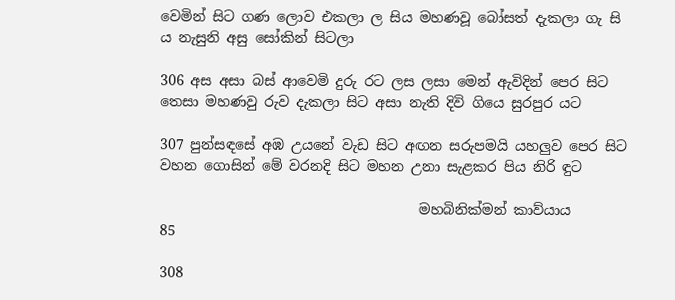වෙමින් සිට ගණ ලොව එකලා ල සිය මහණවූ බෝසත් දැකලා ගැ සි ය නැසුනි අසු සෝකින් සිටලා

306 අස අසා බස් ආවෙමි දුරු රට ලස ලසා මෙන් ඇවිදින් පෙර සිට තෙසා මහණවු රුව දැකලා සිට අසා නැති දිවි ගියෙ සුරපුර යට

307 පුන්සඳසේ අඹ උයනේ වැඩ සිට අඟන සරුපමයි යහලුව පෙර සිට වහන ගොසින් මේ වරනදි සිට මහන උනා සැළකර පිය නිරි ඳුට

                                     මහබිනික්මන් කාව්යාය                             85

308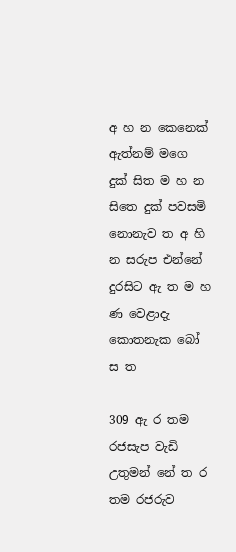අ හ න කෙනෙක් ඇත්නම් මගෙ දුක් සිත ම හ න සිතෙ දුක් පවසමි නොනැව ත අ හි න සරුප එන්නේ දුරසිට ඇ ත ම හ ණ වෙළාදැ කොතනැක බෝ ස ත

309 ඇ ර තම රජසැප වැඩි උතුමන් නේ ත ර තම රජරුව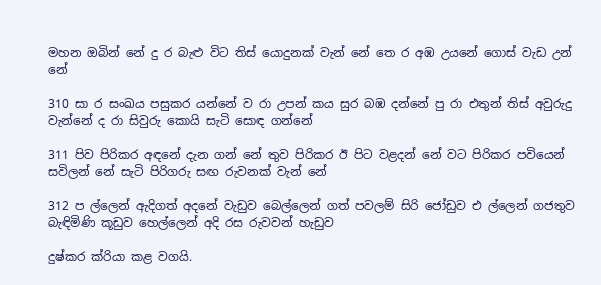මහන ඔබින් නේ දු ර බැළු විට තිස් යොදුනක් වැන් නේ තෙ ර අඹ උයනේ ගොස් වැඩ උන් නේ

310 සා ර සංඛය පසුකර යන්නේ ව රා උපන් කය සුර බඹ දන්නේ පු රා එතුන් තිස් අවුරුදු වැන්නේ ද රා සිවුරු කොයි සැටි සොඳ ගන්නේ

311 පිව පිරිකර අඳනේ දැන ගන් නේ තුව පිරිකර ඊ පිට වළදන් නේ වට පිරිකර පවියෙන් සවිලන් නේ සැටි පිරිගරු සඟ රුවනක් වැන් නේ

312 ප ල්ලෙන් ඇදිගත් අදනේ ‍වැඩුව බෙල්ලෙන් ගත් පවලම් සිරි ජෝඩුව එ ල්ලෙන් ගජතුව බැඳිමිණි කූඩුව හෙල්ලෙන් අදි රස රුවවන් හැඩුව

දුෂ්කර ක්රියා කළ වගයි.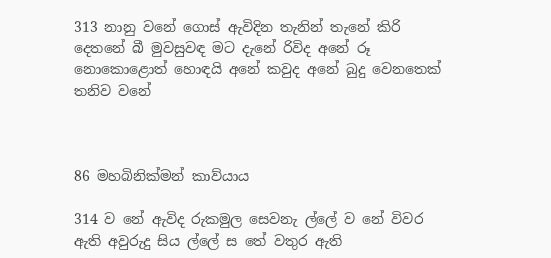313 නානු වනේ ගොස් ඇවිදින තැනින් තැනේ කිරි දෙතනේ බී මුවසුවඳ මට දැනේ රිවිද අනේ රූ නොකොළොත් හොඳයි අනේ කවුද අනේ බුදු වෙනතෙක් තනිව වනේ



86 මහබිනික්මන් කාව්යාය

314 ව නේ ඇවිද රුකමුල සෙවනැ ල්ලේ ව නේ විවර ඇති අවුරුදු සිය ල්ලේ ස තේ වතුර ඇති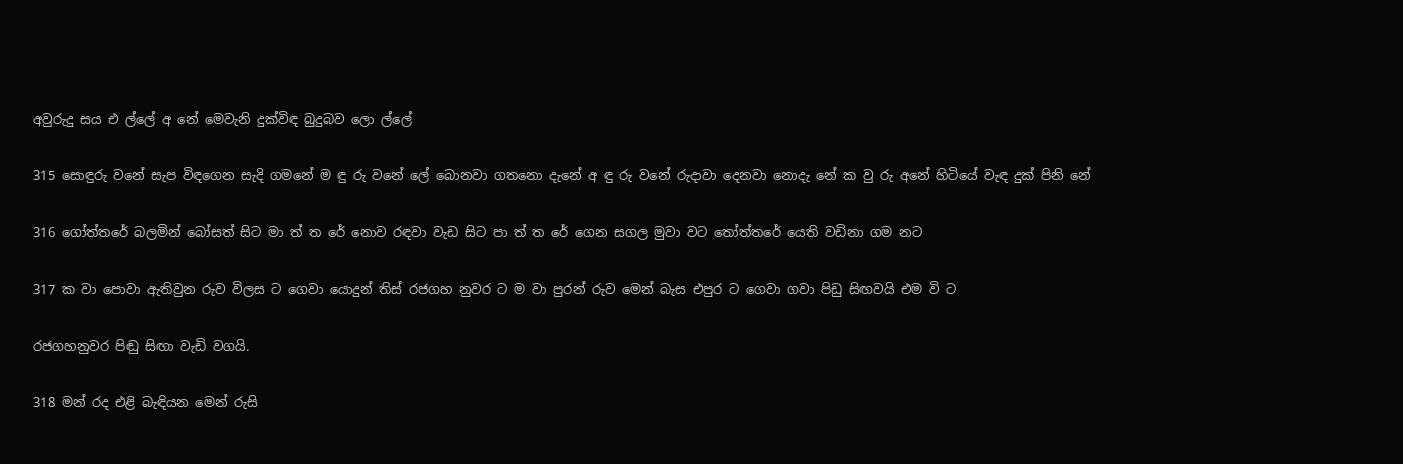අවුරුදු සය එ ල්ලේ අ නේ මෙවැනි දුක්විඳ බුදුබව ලො ල්ලේ

315 සොඳුරු ‍වනේ සැප විඳගෙන සැදි ගමනේ ම ඳු රු වනේ ලේ බොනවා ගතනො දැනේ අ ඳු රු වනේ රුදාවා දෙනවා නොදැ නේ ක වු රු අනේ හිටියේ වැඳ දුක් පිනි නේ

316 ගෝත්තරේ බලමින් බෝසත් සිට මා ත් ත‍‍ රේ නොව රඳවා වැඩ සිට පා ත් ත‍ රේ ගෙන සගල මුවා වට තෝත්තරේ යෙති වඩිනා ගම නට

317 ක වා පොව‍ා ඇතිවුන රුව විලස ට ගෙවා යොදුන් තිස් රජගහ නුවර ට ම වා පුරන් රුව මෙන් බැස එපුර ට ගෙවා ගවා පිඩු සිඟවයි එම වි ට

රජගහනුවර පිඬු සිඟා වැඩි ‍වගයි.

318 මන් රද එළි බැඳියන මෙන් රුසි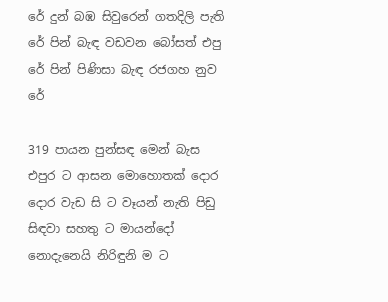රේ දුන් බඹ සිවුරෙන් ගතදිලි පැති රේ පින් බැඳ වඩවන බෝසත් එපු රේ පින් පිණිසා බැඳ රජගහ නුව රේ

319 පායන පුන්සඳ මෙන් බැස එපුර ‍ට ආසන මො‍හොතක් දොර දොර වැඩ සි ට වෑයන් නැති පිඩු සිඳවා සහතු ට මායන්දෝ නොදැනෙයි නිරිඳුනි ම ට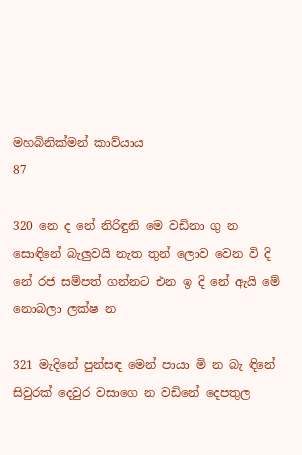මහබිනික්මන් කාව්යාය                           87

320 නෙ ද නේ නිරිඳුනි මෙ වඩිනා ගු න සොඳිනේ බැලුවයි නැත තුන් ලොව වෙන වි දි නේ රජ සම්පත් ගන්නට එන ඉ දි‍ නේ ඇයි මේ නොබලා ලක්ෂ න

321 මැදිනේ පුන්සඳ මෙන් පායා මි න බැ ඳිනේ සිවුරක් දෙවුර වසාගෙ න වඩිනේ දෙපතුල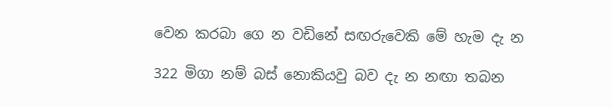වෙන කරබා ගෙ න වඩිනේ සඟරුවෙකි මේ හැම දැ න

322 මිගා නම් බස් නොකියවු බව දැ න නඟා තබන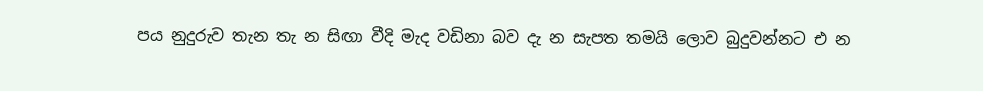පය නුදුරුව තැන තැ න සිඟා වීදි මැද වඩිනා බව දැ න සැපත තමයි ලොව බුදුවන්නට එ න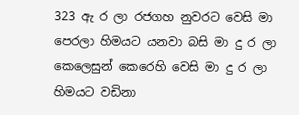323 ඇ ර ලා රජගහ නුවරට වෙසි මා පෙරලා හිමයට යනවා බසි මා දු ර ලා කෙලෙසුන් කෙරෙහි වෙසි මා දු ර ලා හිමයට වඩිනා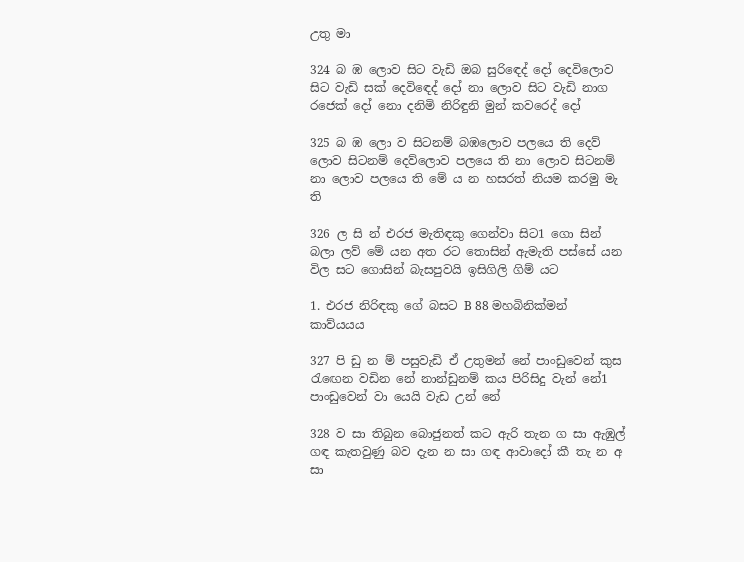උතු මා

324 බ ඹ ලොව සිට වැඩි ඔබ සුරිඳෙද් දෝ දෙවිලොව සිට වැඩි සක් දෙවි‍ඳෙද් දෝ නා ලොව සිට වැඩි නාග රජෙක් දෝ නො දනිමි නිරිඳුනි මුන් කවරෙද් දෝ

325 බ ඹ ලො ව සිටනම් බඹලොව පලයෙ ති දෙව් ලොව සිටනම් දෙව්ලොව පලයෙ ති නා ලොව සිටනම් නා ලොව පලයෙ ති මේ ය න හසරත් නියම කරමු මැ ති

326 ල සි න් එරජ මැතිඳකු ගෙන්වා සිට1 ගො සින් බලා ලව් මේ යන අත රට තොසින් ඇමැති පස්සේ යන විල සට ගොසින් බැසපුවයි ඉසිගිලි ගිම් යට

1. එරජ නිරිඳකු ගේ බසට B 88 මහබිනික්මන් කාව්යයය

327 පි ඩු න ම් පසුවැඩි ඒ උතුමන් නේ පාංඩුවෙන් කුස රැඟෙන වඩින නේ නාන්ඩු‍නම් කය පිරිසිදු වැන් නේ1 පාංඩුවෙන් වා යෙයි වැඩ උන් නේ

328 ව සා තිබුන බොජුනත් කට ඇරි තැන ග සා ඇඹුල් ගඳ කැතවුණු බව දැන න සා ගඳ ආවාදෝ කී තැ න අ සා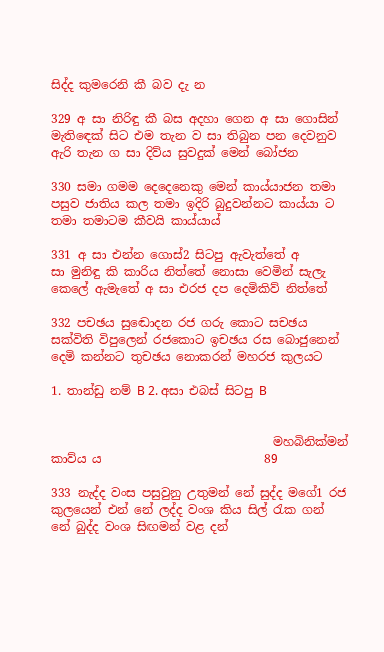සිද්ද කුමරෙනි කී බව දැ න

329 අ සා නිරිඳු කී බස අදහා ගෙන අ සා ගොසින් මැති‍ඳෙක් සිට එම තැන ව සා තිබුන පන දෙවනුව ඇරි තැන ග සා දිව්ය සුවදුක් මෙන් බෝජන

330 සමා ගමම දෙදෙනෙකු මෙන් කාය්යාජන තමා පසුව ජාතිය කල තමා ඉදිරි බුදුවන්නට කාය්යා ට තමා තමාටම කීවයි කාය්යාය්

331 අ සා එන්න ගොස්2 සිටපු ඇවැත්තේ අ සා ‍මුනිඳු කි කාරිය නිත්තේ නොසා වෙමින් සැලැ කෙලේ ඇමැතේ අ සා එරජ දප දෙමිකිව් නිත්තේ

332 පචඡය සු‍ඬොදන රජ ගරු කොට සචඡය සක්විති විපුලෙන් රජකොට ඉචඡය රස බොජුනෙන් දෙමි කන්නට තුචඡය නොකරන් මහරජ කුලයට

1. තාන්ඩු නම් B 2. අසා එබස් සිටපු B


                                     මහබිනික්මන් කාව්ය ය                           89

333 නැද්ද වංස පසුවුනු උතුමන් නේ සුද්ද මගේ1 රජ කුලයෙන් එන් නේ ලද්ද වංශ කිය සිල් රැක ගන් නේ බුද්ද වංශ සිඟමන් වළ දන්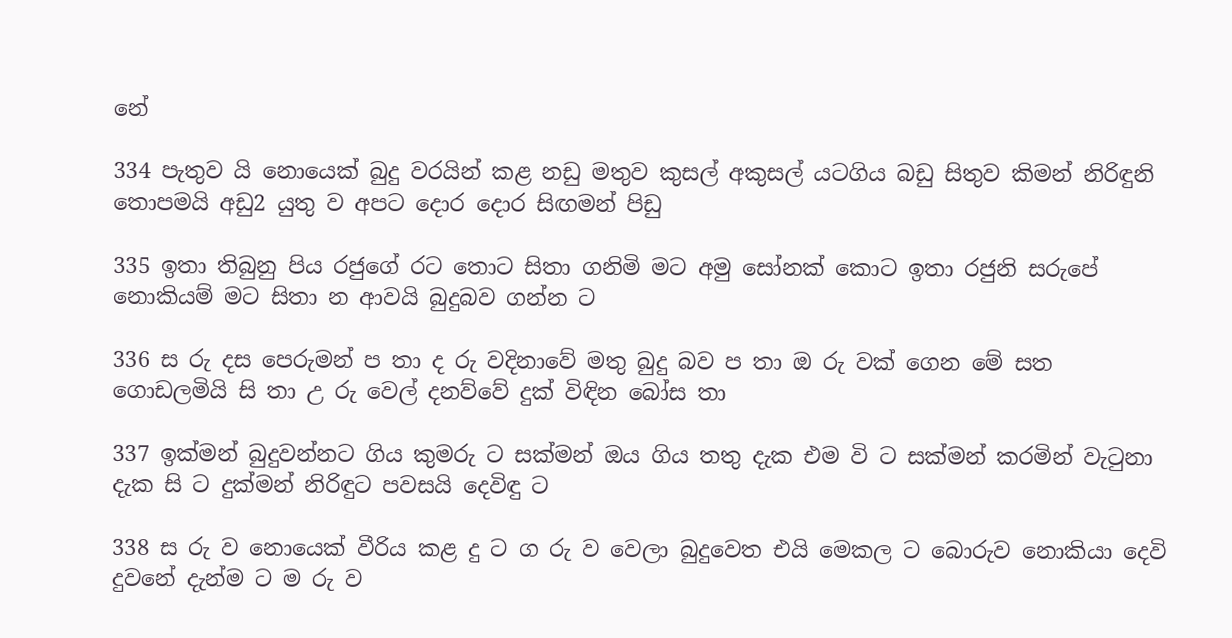නේ

334 පැතුව යි නොයෙක් බුදු වරයින් කළ නඩු මතුව කුසල් අකුසල් යටගිය බඩු සිතුව කිමන් නිරිඳුනි තොපමයි අඩු2 යුතු ව අපට දොර දොර සිඟමන් පිඩු

335 ඉතා තිබුනු පිය රජුගේ රට තොට සිතා ගනිමි මට අමු සෝනක් කොට ඉතා රජුනි සරුපේ නොකියම් මට සිතා න ආවයි බුදුබව ගන්න ට

336 ස රු දස පෙරුමන් ප තා ද රු වදිනාවේ මතු බුදු බව ප තා ඔ රු වක් ගෙන මේ සත ගොඩලමියි සි තා උ රු වෙල් දනව්වේ දුක් විඳින බෝස තා

337 ඉක්මන් බුදුවන්නට ගිය කුමරු ට සක්මන් ඔය ගිය තතු දැක එම වි ට සක්මන් කරමින් වැටුනා දැක සි ට දුක්මන් නිරිඳුට පවසයි දෙවිඳු ට

338 ස රු ව නොයෙක් වීරිය කළ දු ට ග රු ව වෙලා බුදුවෙත එයි මෙකල ට බොරුව නොකියා දෙවි දුවනේ දැන්ම ට ම රු ව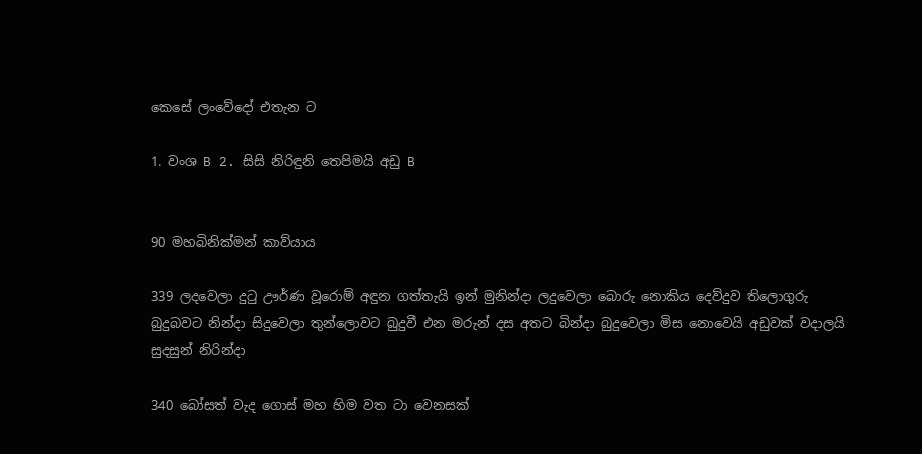කෙසේ ලංවේදෝ එතැන ට

1. වංශ B 2. සිසි නිරිඳුනි තෙපිමයි අඩු B


90 මහබිනික්මන් කාව්යාය

339 ලදවෙලා දුටු ඌර්ණ වූරොම් අඳුන ගත්තැයි ඉන් මුනින්දා ලදුවෙලා බොරු නොකිය දෙව්දුව තිලොගුරු බුදුබවට නින්දා සිදුවෙලා තුන්ලොවට බුදුවී එන මරුන් දස අතට බින්දා බුදුවෙලා මිස නොවෙයි අඩුවක් වදාලයි සුදසුන් නිරින්දා

340 බෝසත් වැද ගොස් මහ හිම වත ටා වෙනසක්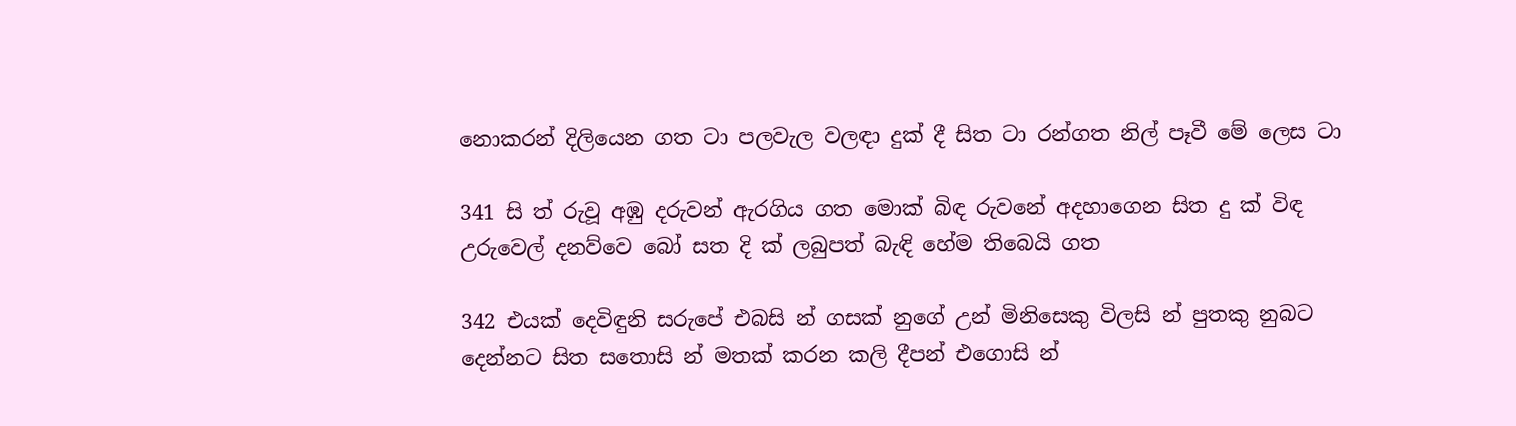නොකරන් දිලියෙන ගත ටා පලවැල වලඳා දුක් දී සිත ටා රන්ගත නිල් පෑවී මේ ලෙස ටා

341 සි ත් රුවූ අඹු දරුවන් ඇරගිය ගත මොක් බිඳ රුවනේ අදහාගෙන සිත දු ක් ‍විඳ උරුවෙල් දනව්වෙ බෝ සත දි ක් ලබුපත් බැඳි හේම තිබෙයි ගත

342 එයක් දෙවිඳුනි සරුපේ එබසි න් ගසක් නුගේ උන් මිනිසෙකු විලසි න් පුතකු නුබට දෙන්නට සිත සතොසි න් මතක් කරන කලි දීපන් එගොසි න්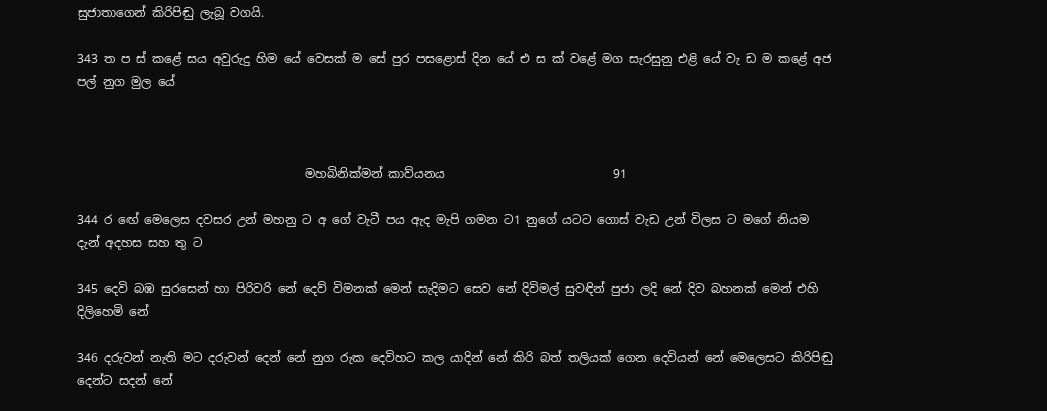සුජාතාගෙන් කිරිපිඬු ලැබූ වගයි.

343 ත ප ස් ‍කළේ සය අවුරුදු හිම යේ වෙසක් ම‍ සේ පුර පසළොස් දින යේ එ ස ක් වළේ මග සැරසුනු එළි යේ වැ ඩ ම කළේ අජ පල් නුග මුල යේ



                                      මහබිනික්මන් කාව්යනය                            91

344 ර ‍ඟේ මෙලෙස දවසර උන් මහනු ට අ ගේ වැටී පය ඇද මැපි ගමන ට1 නුගේ යටට ගොස් වැඩ උන් විලස ට මගේ නියම දැන් අදහස සහ තු ට

345 දෙවි බඹ සුරසෙන් හා පිරිවරි නේ දෙව් විමනක් මෙන් සැදිමට සෙව නේ දිවිමල් සුවඳින් පුජා ලදි නේ දිව බහනක් මෙන් එහි දිලිහෙමි නේ

346 දරුවන් නැති මට දරුවන් දෙන් නේ නුග රුක දෙවිහට කල යාදින් නේ කිරි බත් තලියක් ගෙන දෙවියන් නේ මෙලෙසට කිරිපිඬු දෙන්ට සදන් නේ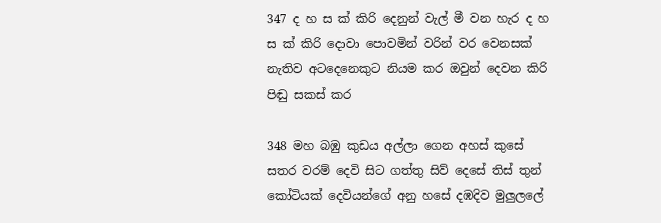347 ද හ ස ක් කිරි දෙනුන් වැල් මී වන හැර ද හ ස ක් කිරි දොවා පොවමින් වරින් වර වෙනසක් නැතිව අටදෙනෙකුට නියම කර ඔවුන් දෙවන කිරි පිඬු සකස් කර

348 මහ බඹු කුඩය අල්ලා ගෙන අහස් ‍කුසේ සතර වරම් දෙවි සිට ගත්තු සිව් දෙසේ තිස් තුන් කෝටියක් දෙවියන්ගේ අනු ‍හසේ දඹදිව මුලුලලේ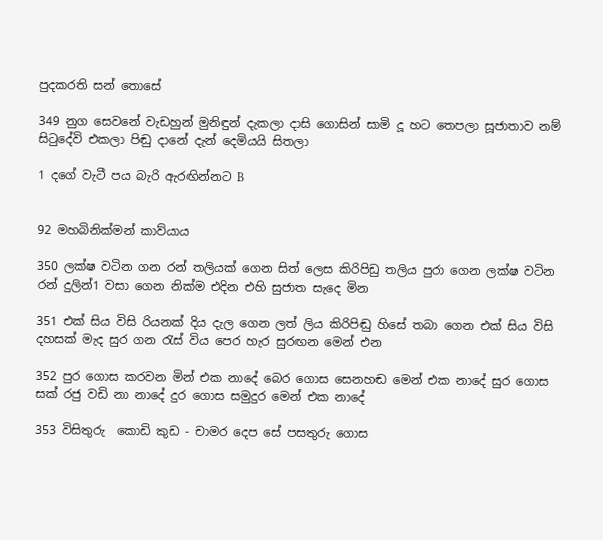පුදකරති සන් තොසේ

349 නුග සෙවනේ වැඩහුන් මුනිඳුන් ‍දැකලා දාසි ගොසින් සාමි දූ හට තෙපලා සූජාතාව නම් සිටුදේවි එකලා පිඬු දානේ දැන් දෙමියයි සිතලා

1 දගේ වැටී පය බැරි ඇරඟින්නට B


92 මහබිනික්මන් කාව්යාය

350 ලක්ෂ වටින ගන රන් තලියක් ගෙන සිත් ලෙස කිරිපිඩු තලිය ‍පුරා ගෙන ලක්ෂ වටින රන් දුලින්1 වසා ගෙන නික්ම එදින එහි සුජාත සැදෙ මින

351 එක් සිය විසි රියනක් දිය දැල ගෙන ලත් ලිය කිරිපිඬු හිසේ තබා ගෙන එක් සිය විසි දහසක් මැද සුර ‍ගන රැස් විය පෙර හැර සුරඟන මෙන් එන

352 පුර ගොස කරවන මින් එක නාදේ බෙර ගොස සෙනහඬ මෙන් එක ‍නාදේ සුර ගොස සක් රජු වඩි නා නාදේ දුර ගොස සමුදුර මෙන් එක නාදේ

353 විසිතුරු ‍ කොඩි කුඩ - චාමර දෙප සේ පසතුරු ගොස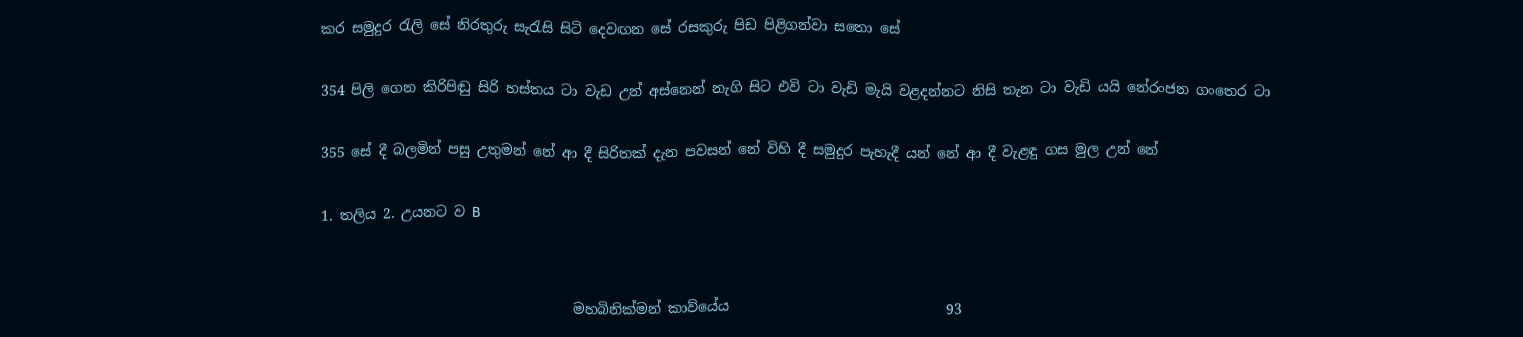කර සමුදුර රැලි සේ නිරතුරු සැරැසි සිටි දෙවඟන සේ රසකුරු පිඩ පිළිගන්වා සතො සේ

354 පිලි ගෙන කිරිපිඬු සිරි හස්තය ‍ටා වැඩ උන් අස්නෙන් නැගි සිට එවි ටා වැඩි මැයි වළදන්නට නිසි තැන ටා වැඩි යයි නේරංජන ගංතෙර ටා

355 සේ දී බලමින් පසු උතුමන් නේ ආ දී සිරිතක් දැන පවසන් නේ විහි දී සමුදුර පැහැදී යන් නේ ආ දී වැළඳු ගස මුල උන් නේ

1. තලිය 2. උයනට ව B


                                    මහබිනික්මන් කාව්යේය                               93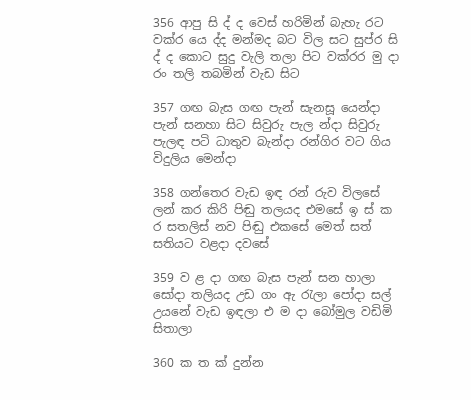356 ආපු සි ද් ද වෙස් හරිමින් බැහැ රට වක්ර යෙ ද්ද මන්මද බට විල සට සුප්ර සි ද් ද කොට සුදු වැලි තලා පිට වක්රර මු දා රං තලි තබමින් වැඩ සිට

357 ගඟ බැස ගඟ පැන් සැනසූ යෙන්දා පැන් සනහා සිට සිවුරු පැල න්දා සිවුරු පැලඳ පටි ධාතුව බැන්දා රන්ගිර වට ගිය විදුලිය මෙන්දා

358 ගන්තෙර වැඩ ඉඳ රන් රුව විලසේ ලන් කර කිරි පිඬු තලයද එමසේ ඉ ස් ක ර සතලිස් නව පිඬු එකසේ මෙත් සත් සතියට වළදා දවසේ

359 ව ළ දා ගඟ බැස පැන් සන හාලා සෝදා තලියද උඩ ගං ඇ රැලා පෝදා සල් උයනේ වැඩ ඉඳලා එ ම දා බෝමුල වඩිමි සිතාලා

360 ක ත ක් දුන්න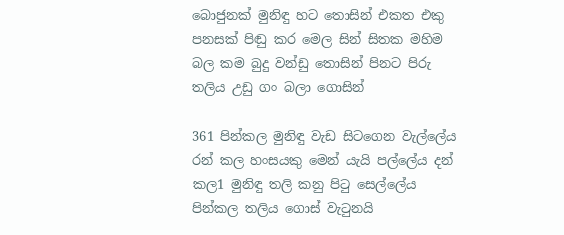බොජුනක් මුනිඳු හට තොසින් එකත එකු පනසක් පිඬු කර මෙල සින් සිතක මහිම බල කම බුදු වන්ඩු තොසින් පිනට පිරු තලිය උඩු ගං බලා ගොසින්

361 පින්කල මුනිඳු වැඩ සිටගෙන වැල්ලේය රන් කල හංසයකු මෙන් යැයි පල්ලේය දන් කල1 මුනිඳු තලි කනු පිටු‍ සෙල්ලේය පින්කල තලිය ගොස් වැටුනයි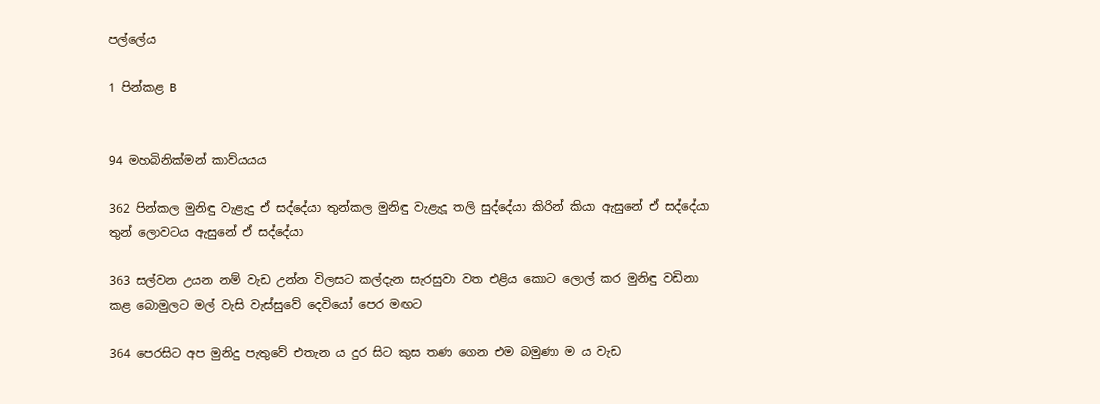පල්ලේය

1 පින්කළ B


94 මහබිනික්මන් කාව්යයය

362 පින්කල මුනිඳු වැළැදු ඒ සද්දේයා තුන්කල මුනිඳු වැළැදූ තලි සුද්දේයා කිරින් කියා ඇසුනේ ඒ සද්දේයා තුන් ලොවටය ඇසුනේ ඒ සද්දේයා

363 සල්වන උයන නම් වැඩ උන්න විලසට කල්දැන සැරසුවා වත එළිය කොට ලොල් කර මුනිඳු වඩිනා කළ බොමුලට මල් වැසි වැස්සුවේ දෙවියෝ පෙර මඟට

364 පෙරසිට අප මුනිදු පැතුවේ එතැන ය දුර සිට කුස තණ ගෙන එම බමුණා ම ය වැඩ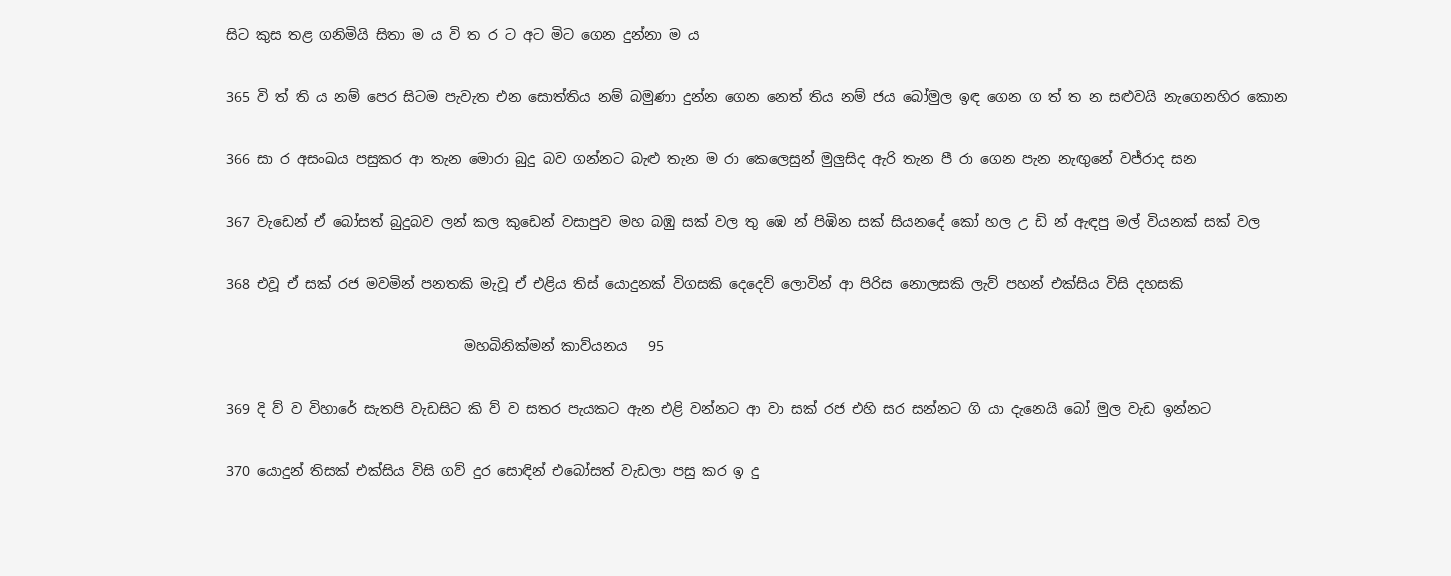සිට කුස තළ ගනිමියි සිතා ම ය වි ත ර ට අට මිට ගෙන දුන්නා ම ය

365 වි ත් ති ය නම් පෙර සිටම පැවැත එන සොත්තිය නම් බමුණා දුන්න ගෙන නෙත් තිය නම් ජය බෝමුල ඉඳ ගෙන ග ත් ත න සළුවයි නැගෙනහිර කොන

366 සා ර අසංඛය පසුකර ආ තැන මොරා බුදු බව ගන්නට බැළු තැන ම රා කෙලෙසුන් මුලුසිද ඇරි තැන පී රා ගෙන පැන නැඟුනේ වජ්රාද සන

367 වැඩෙන් ඒ බෝසත් බුදුබව ලන් කල කුඩෙන් වසාපුව මහ බඹු සක් වල තු‍ ඹෙ න් පිඹින සක් සියනදේ කෝ හල උ ඩි න් ඇඳපු මල් වියනක් සක් වල

368 එවූ ඒ සක් රජ මවමින් පනතකි මැවූ ඒ එළිය තිස් යොදුනක් විගසකි දෙදෙව් ලොවින් ආ පිරිස නොලසකි ලැව් පහන් එක්සිය විසි දහසකි

                                  මහබිනික්මන් කාව්යනය   95

369 දි ව් ව විහාරේ සැතපි වැඩසිට කි ව් ව සතර පැයකට ඇන එළි වන්නට ආ වා සක් රජ එහි සර සන්නට ගි යා දැනෙයි බෝ මුල වැඩ ඉන්නට

370 යොදුන් තිසක් එක්සිය විසි ගව් දුර සොඳින් එබෝසත් වැඩලා පසු කර ඉ දු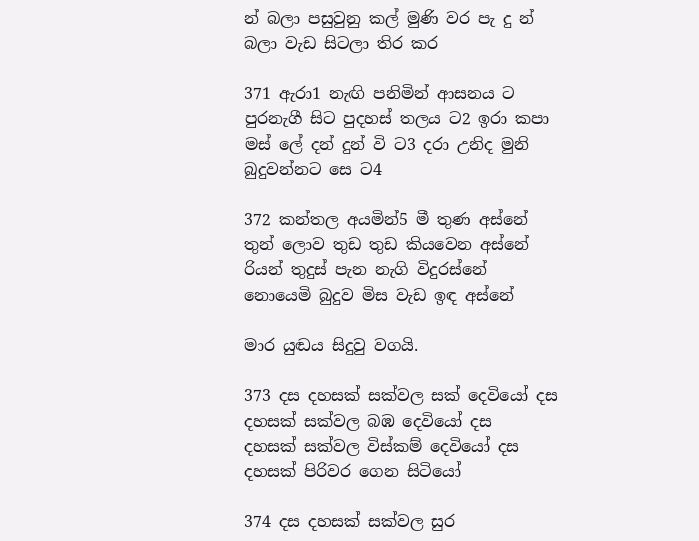න් බලා පසුවුනු කල් මුණි වර පැ දු න් බලා වැඩ සිටලා තිර කර

371 ඇරා1 නැඟි පනිමින් ආසනය ට පුරනැගී සිට පුදහස් තලය ට2 ඉරා කපා මස් ලේ දන් දුන් වි ට3 දරා උනිද මුනි බුදුවන්නට සෙ ට4

372 කන්තල අයමින්5 මී තුණ අස්නේ තුන් ලොව තුඩ තුඩ කියවෙන අස්නේ රියන් තුදුස් පැන නැගි විදුරස්නේ නොයෙමි බුදුව මිස වැඩ ඉඳ අස්නේ

මාර යුඬය සිදුවු වගයි.

373 දස දහසක් සක්වල සක් දෙවියෝ දස දහසක් සක්වල බඹ දෙවියෝ දස දහසක් ‍සක්වල විස්කම් දෙවියෝ දස දහසක් පිරිවර ගෙන සිටියෝ

374 දස දහසක් සක්වල සුර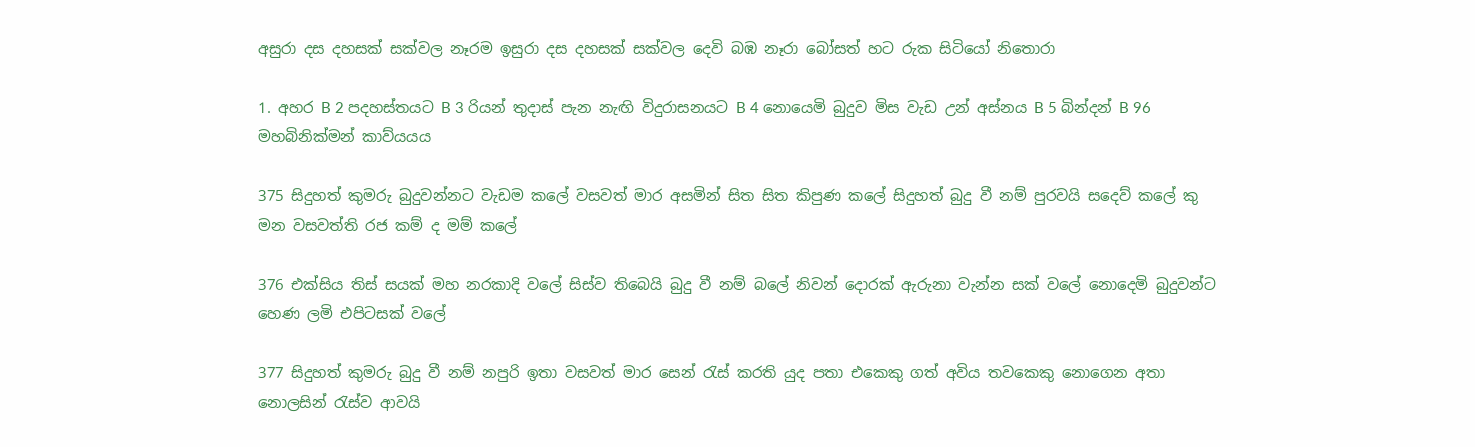අසුරා දස දහසක් සක්වල නෑරම ඉසුරා දස දහසක් සක්වල දෙවි බඹ නෑරා බෝසත් හට රුක සිටියෝ නිතොරා

1. අහර B 2 පදහස්තයට B 3 රියන් තුදාස් පැන නැඟි විදුරාසනයට B 4 නොයෙමි බුදුව මිස වැඩ උන් අස්නය B 5 බින්දන් B 96 මහබිනික්මන් කාව්යයය

375 සිදුහත් කුමරු බුදුවන්නට වැඩම කලේ වසවත් මාර අසමින් සිත සිත කිපුණ කලේ සිදුහත් බුදු වී නම් පුරවයි සදෙව් කලේ කු මන වසවත්ති රජ කම් ද මම් කලේ

376 එක්සිය තිස් සයක් මහ නරකාදි වලේ සිස්ව තිබෙයි බුදු වී නම් බලේ නිවන් දොරක් ඇරුනා වැන්න සක් වලේ නොදෙමි බුදුවන්ට හෙණ ලමි එපිටසක් වලේ

377 සිදුහත් කුමරු බුදු වී නම් නපුරි ඉතා වසවත් මාර සෙන් රැස් කරති යුද පතා එකෙකු ගත් අවිය තවකෙකු නොගෙන අතා නොලසින් රැස්ව ආවයි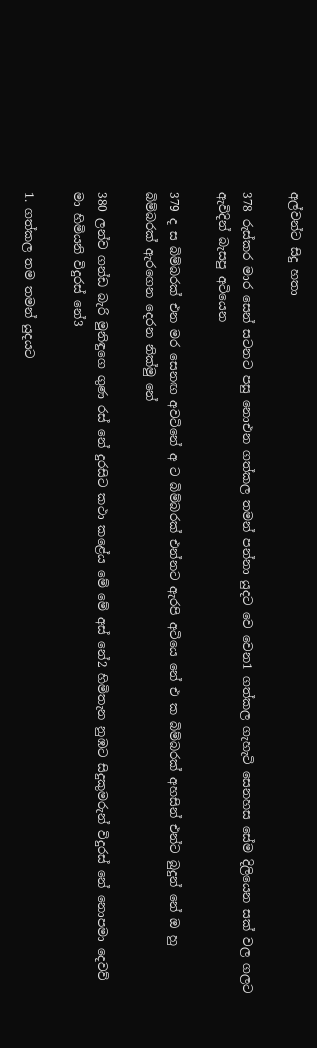අල්වන්ට සිදු හතා

378 රුස්කර මාර සෙන් සටනට පසු නොඑන ගත්කල තමන් පන්නා යුදට වෙ වෙන1 ගත්කල ‍ගැහැටි සෙනහස සේම දිලියෙන සක් වල ගලට ඇවිදින් බැසපු අටියෙන

379 ද ස බිම්බරක් එන මර සෙනඟ අවටිනේ අ ට බිම්බරක් එන්නට ඇරපි අටියෙ නේ එ ක බිම්බරක් අහසින් එන්ට බුදුන් නේ ඔ හු බිම්බරක් ඇරගෙන දෙරන නික්මු නේ

380 ලන්ව ගන්ඩ බැරි මුනිඳුගෙ ගුණ රස් නේ දුරසිට කථා කළේය මේ මේ අස් නේ2 හිමිතැන නුඹට සිදුකුමරුන් විදුරස් නේ නොපමා දෙවව් මා හිමියනි විදුරස් නේ3

1. ගත්කල තම තමන් යුදයට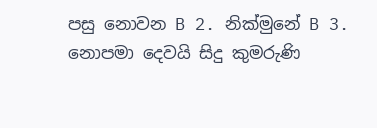පසු නොවන B 2. නික්මුනේ B 3. නොපමා දෙවයි සිදු කුමරුණි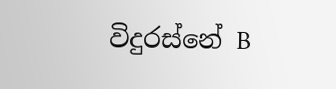විදුරස්නේ B